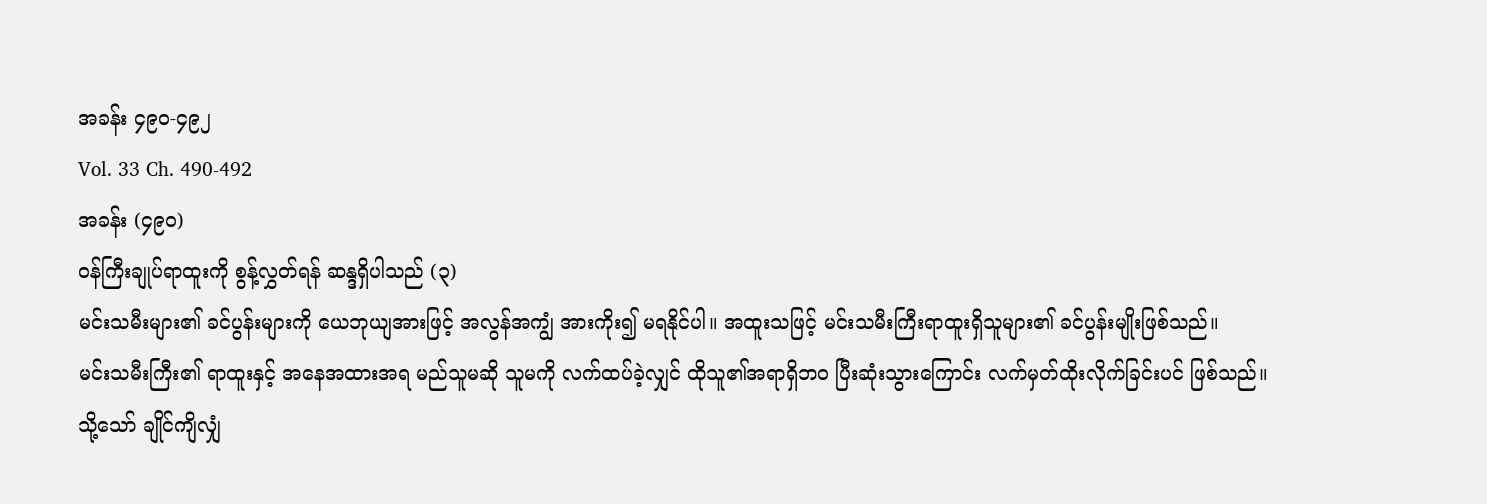အခန်း ၄၉၀-၄၉၂
Vol. 33 Ch. 490-492
အခန်း (၄၉၀)
ဝန်ကြီးချုပ်ရာထူးကို စွန့်လွှတ်ရန် ဆန္ဒရှိပါသည် (၃)
မင်းသမီးများ၏ ခင်ပွန်းများကို ယေဘုယျအားဖြင့် အလွန်အကျွံ အားကိုး၍ မရနိုင်ပါ။ အထူးသဖြင့် မင်းသမီးကြီးရာထူးရှိသူများ၏ ခင်ပွန်းမျိုးဖြစ်သည်။
မင်းသမီးကြီး၏ ရာထူးနှင့် အနေအထားအရ မည်သူမဆို သူမကို လက်ထပ်ခဲ့လျှင် ထိုသူ၏အရာရှိဘဝ ပြီးဆုံးသွားကြောင်း လက်မှတ်ထိုးလိုက်ခြင်းပင် ဖြစ်သည်။
သို့သော် ချိုင်ကျိလျှံ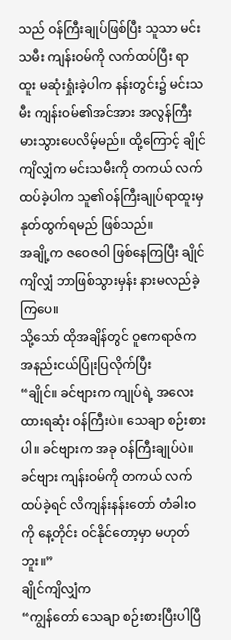သည် ဝန်ကြီးချုပ်ဖြစ်ပြီး သူသာ မင်းသမီး ကျန်းဝမ်ကို လက်ထပ်ပြီး ရာထူး မဆုံးရှုံးခဲ့ပါက နန်းတွင်း၌ မင်းသမီး ကျန်းဝမ်၏အင်အား အလွန်ကြီးမားသွားပေလိမ့်မည်။ ထို့ကြောင့် ချိုင်ကျိလျှံက မင်းသမီးကို တကယ် လက်ထပ်ခဲ့ပါက သူ၏ဝန်ကြီးချုပ်ရာထူးမှ နုတ်ထွက်ရမည် ဖြစ်သည်။
အချို့က ဇဝေဇဝါ ဖြစ်နေကြပြီး ချိုင်ကျိလျှံ ဘာဖြစ်သွားမှန်း နားမလည်ခဲ့ကြပေ။
သို့သော် ထိုအချိန်တွင် ဝူဧကရာဇ်က အနည်းငယ်ပြုံးပြလိုက်ပြီး
“ချိုင်။ ခင်ဗျားက ကျုပ်ရဲ့ အလေးထားရဆုံး ဝန်ကြီးပဲ။ သေချာ စဉ်းစားပါ။ ခင်ဗျားက အခု ဝန်ကြီးချုပ်ပဲ။ ခင်ဗျား ကျန်းဝမ်ကို တကယ် လက်ထပ်ခဲ့ရင် လိကျန်းနန်းတော် တံခါးဝကို နေ့တိုင်း ဝင်နိုင်တော့မှာ မဟုတ်ဘူး။”
ချိုင်ကျိလျှံက
“ကျွန်တော် သေချာ စဉ်းစားပြီးပါပြီ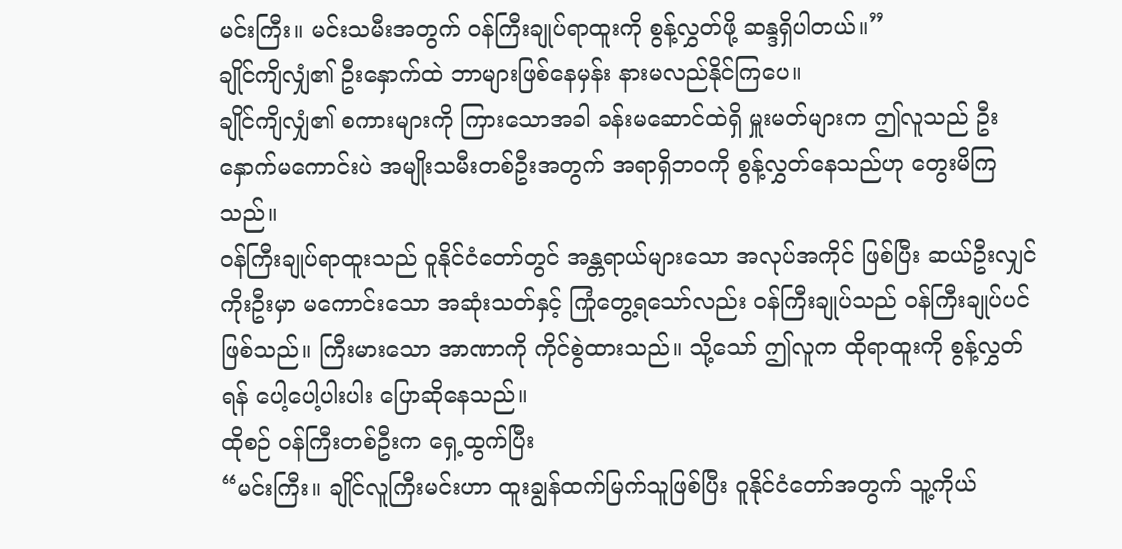မင်းကြီး။ မင်းသမီးအတွက် ဝန်ကြီးချုပ်ရာထူးကို စွန့်လွှတ်ဖို့ ဆန္ဒရှိပါတယ်။”
ချိုင်ကျိလျှံ၏ ဦးနှောက်ထဲ ဘာများဖြစ်နေမှန်း နားမလည်နိုင်ကြပေ။
ချိုင်ကျိလျှံ၏ စကားများကို ကြားသောအခါ ခန်းမဆောင်ထဲရှိ မှူးမတ်များက ဤလူသည် ဦးနှောက်မကောင်းပဲ အမျိုးသမီးတစ်ဦးအတွက် အရာရှိဘဝကို စွန့်လွှတ်နေသည်ဟု တွေးမိကြသည်။
ဝန်ကြီးချုပ်ရာထူးသည် ဝူနိုင်ငံတော်တွင် အန္တရာယ်များသော အလုပ်အကိုင် ဖြစ်ပြီး ဆယ်ဦးလျှင် ကိုးဦးမှာ မကောင်းသော အဆုံးသတ်နှင့် ကြုံတွေ့ရသော်လည်း ဝန်ကြီးချုပ်သည် ဝန်ကြီးချုပ်ပင် ဖြစ်သည်။ ကြီးမားသော အာဏာကို ကိုင်စွဲထားသည်။ သို့သော် ဤလူက ထိုရာထူးကို စွန့်လွှတ်ရန် ပေါ့ပေါ့ပါးပါး ပြောဆိုနေသည်။
ထိုစဉ် ဝန်ကြီးတစ်ဦးက ရှေ့ထွက်ပြီး
“မင်းကြီး။ ချိုင်လူကြီးမင်းဟာ ထူးချွန်ထက်မြက်သူဖြစ်ပြီး ဝူနိုင်ငံတော်အတွက် သူ့ကိုယ်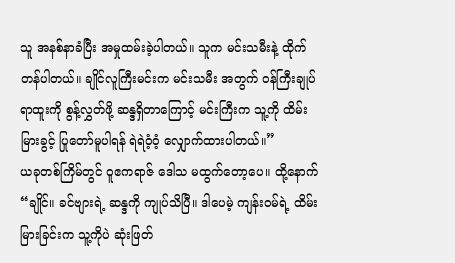သူ အနစ်နာခံပြီး အမှုထမ်းခဲ့ပါတယ်။ သူက မင်းသမီးနဲ့ ထိုက်တန်ပါတယ်။ ချိုင်လူကြီးမင်းက မင်းသမီး အတွက် ဝန်ကြီးချုပ်ရာထူးကို စွန့်လွှတ်ဖို့ ဆန္ဒရှိတာကြောင့် မင်းကြီးက သူ့ကို ထိမ်းမြားခွင့် ပြုတော်မူပါရန် ရဲရဲဝံ့ဝံ့ လျှောက်ထားပါတယ်။”
ယခုတစ်ကြိမ်တွင် ဝူဧကရာဇ် ဒေါသ မထွက်တော့ပေ။ ထို့နောက်
“ချိုင်။ ခင်ဗျားရဲ့ ဆန္ဒကို ကျုပ်သိပြီ။ ဒါပေမဲ့ ကျန်းဝမ်ရဲ့ ထိမ်းမြားခြင်းက သူ့ကိုပဲ ဆုံးဖြတ်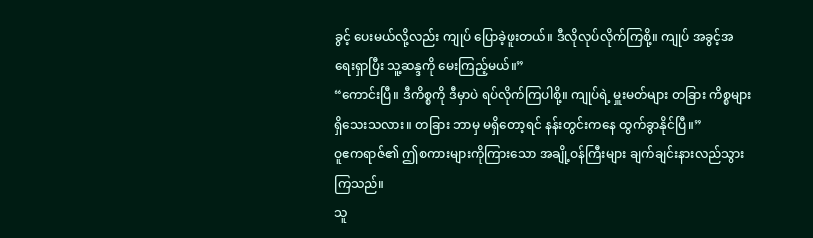ခွင့် ပေးမယ်လို့လည်း ကျုပ် ပြောခဲ့ဖူးတယ်။ ဒီလိုလုပ်လိုက်ကြစို့။ ကျုပ် အခွင့်အရေးရှာပြီး သူ့ဆန္ဒကို မေးကြည့်မယ်။”
“ကောင်းပြီ။ ဒီကိစ္စကို ဒီမှာပဲ ရပ်လိုက်ကြပါစို့။ ကျုပ်ရဲ့ မှူးမတ်များ တခြား ကိစ္စများ ရှိသေးသလား။ တခြား ဘာမှ မရှိတော့ရင် နန်းတွင်းကနေ ထွက်ခွာနိုင်ပြီ။”
ဝူဧကရာဇ်၏ ဤစကားများကိုကြားသော အချို့ဝန်ကြီးများ ချက်ချင်းနားလည်သွားကြသည်။
သူ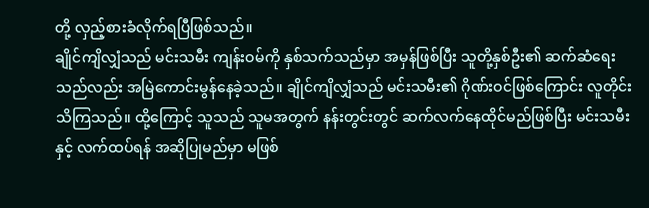တို့ လှည့်စားခံလိုက်ရပြီဖြစ်သည်။
ချိုင်ကျိလျှံသည် မင်းသမီး ကျန်းဝမ်ကို နှစ်သက်သည်မှာ အမှန်ဖြစ်ပြီး သူတို့နှစ်ဦး၏ ဆက်ဆံရေးသည်လည်း အမြဲကောင်းမွန်နေခဲ့သည်။ ချိုင်ကျိလျှံသည် မင်းသမီး၏ ဂိုဏ်းဝင်ဖြစ်ကြောင်း လူတိုင်းသိကြသည်။ ထို့ကြောင့် သူသည် သူမအတွက် နန်းတွင်းတွင် ဆက်လက်နေထိုင်မည်ဖြစ်ပြီး မင်းသမီးနှင့် လက်ထပ်ရန် အဆိုပြုမည်မှာ မဖြစ်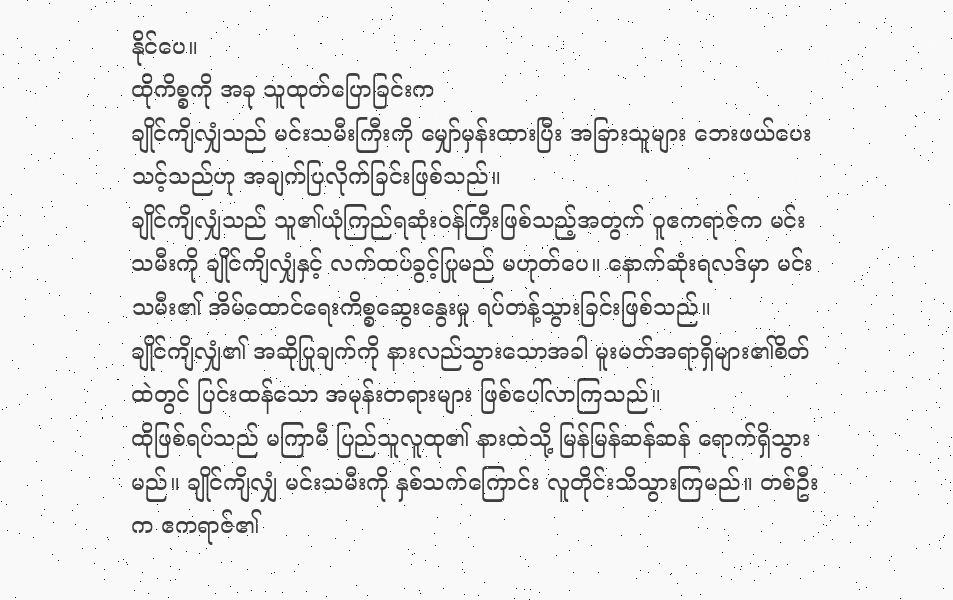နိုင်ပေ။
ထိုကိစ္စကို အခု သူထုတ်ပြောခြင်းက
ချိုင်ကျိလျှံသည် မင်းသမီးကြီးကို မျှော်မှန်းထားပြီး အခြားသူများ ဘေးဖယ်ပေးသင့်သည်ဟု အချက်ပြလိုက်ခြင်းဖြစ်သည်။
ချိုင်ကျိလျှံသည် သူ၏ယုံကြည်ရဆုံးဝန်ကြီးဖြစ်သည့်အတွက် ဝူဧကရာဇ်က မင်းသမီးကို ချိုင်ကျိလျှံနှင့် လက်ထပ်ခွင့်ပြုမည် မဟုတ်ပေ။ နောက်ဆုံးရလဒ်မှာ မင်းသမီး၏ အိမ်ထောင်ရေးကိစ္စဆွေးနွေးမှု ရပ်တန့်သွားခြင်းဖြစ်သည်။
ချိုင်ကျိလျှံ၏ အဆိုပြုချက်ကို နားလည်သွားသောအခါ မူးမတ်အရာရှိများ၏စိတ်ထဲတွင် ပြင်းထန်သော အမုန်းတရားများ ဖြစ်ပေါ်လာကြသည်။
ထိုဖြစ်ရပ်သည် မကြာမီ ပြည်သူလူထု၏ နားထဲသို့ မြန်မြန်ဆန်ဆန် ရောက်ရှိသွားမည်။ ချိုင်ကျိလျှံ မင်းသမီးကို နှစ်သက်ကြောင်း လူတိုင်းသိသွားကြမည်။ တစ်ဦးက ဧကရာဇ်၏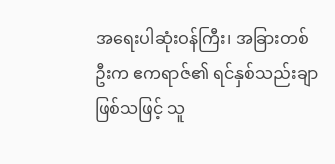အရေးပါဆုံးဝန်ကြီး၊ အခြားတစ်ဦးက ဧကရာဇ်၏ ရင်နှစ်သည်းချာဖြစ်သဖြင့် သူ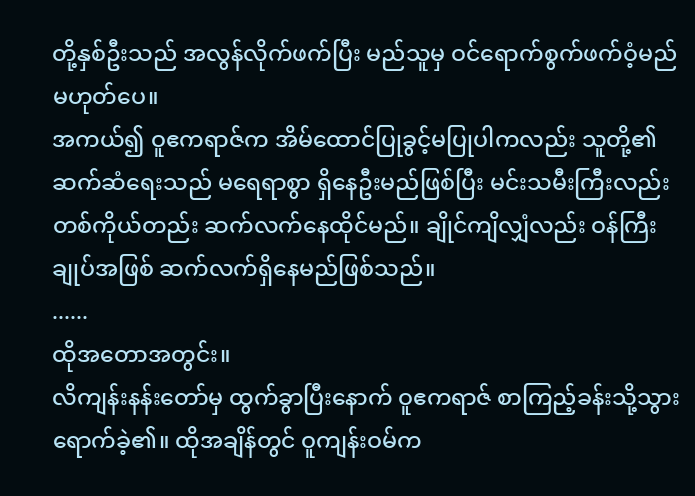တို့နှစ်ဦးသည် အလွန်လိုက်ဖက်ပြီး မည်သူမှ ဝင်ရောက်စွက်ဖက်ဝံ့မည် မဟုတ်ပေ။
အကယ်၍ ဝူဧကရာဇ်က အိမ်ထောင်ပြုခွင့်မပြုပါကလည်း သူတို့၏ဆက်ဆံရေးသည် မရေရာစွာ ရှိနေဦးမည်ဖြစ်ပြီး မင်းသမီးကြီးလည်း တစ်ကိုယ်တည်း ဆက်လက်နေထိုင်မည်။ ချိုင်ကျိလျှံလည်း ဝန်ကြီးချုပ်အဖြစ် ဆက်လက်ရှိနေမည်ဖြစ်သည်။
......
ထိုအတောအတွင်း။
လိကျန်းနန်းတော်မှ ထွက်ခွာပြီးနောက် ဝူဧကရာဇ် စာကြည့်ခန်းသို့သွားရောက်ခဲ့၏။ ထိုအချိန်တွင် ဝူကျန်းဝမ်က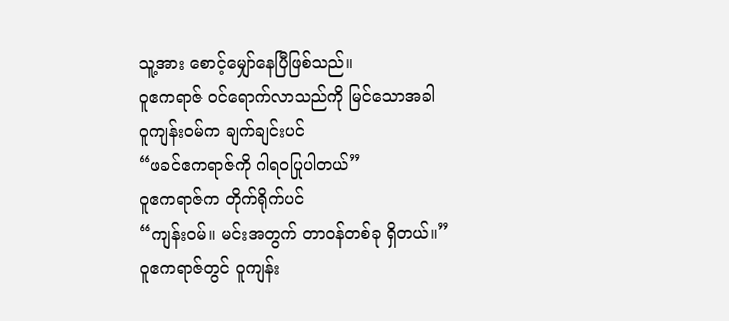သူ့အား စောင့်မျှော်နေပြီဖြစ်သည်။
ဝူဧကရာဇ် ဝင်ရောက်လာသည်ကို မြင်သောအခါ ဝူကျန်းဝမ်က ချက်ချင်းပင်
“ဖခင်ဧကရာဇ်ကို ဂါရဝပြုပါတယ်”
ဝူဧကရာဇ်က တိုက်ရိုက်ပင်
“ကျန်းဝမ်။ မင်းအတွက် တာဝန်တစ်ခု ရှိတယ်။”
ဝူဧကရာဇ်တွင် ဝူကျန်း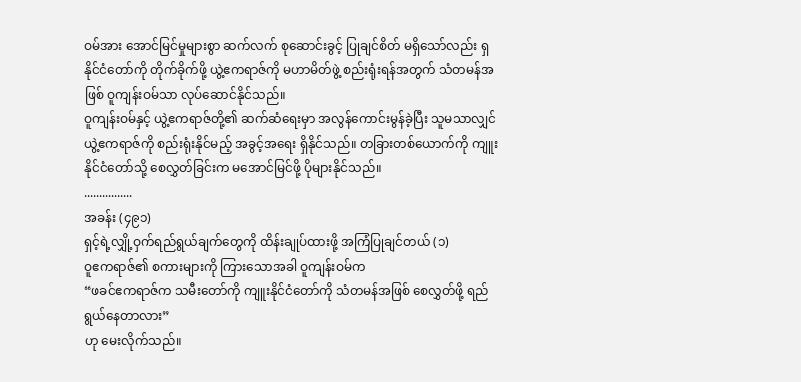ဝမ်အား အောင်မြင်မှုများစွာ ဆက်လက် စုဆောင်းခွင့် ပြုချင်စိတ် မရှိသော်လည်း ရှနိုင်ငံတော်ကို တိုက်ခိုက်ဖို့ ယွဲ့ဧကရာဇ်ကို မဟာမိတ်ဖွဲ့ စည်းရုံးရန်အတွက် သံတမန်အဖြစ် ဝူကျန်းဝမ်သာ လုပ်ဆောင်နိုင်သည်။
ဝူကျန်းဝမ်နှင့် ယွဲ့ဧကရာဇ်တို့၏ ဆက်ဆံရေးမှာ အလွန်ကောင်းမွန်ခဲ့ပြီး သူမသာလျှင် ယွဲ့ဧကရာဇ်ကို စည်းရုံးနိုင်မည့် အခွင့်အရေး ရှိနိုင်သည်။ တခြားတစ်ယောက်ကို ကျူးနိုင်ငံတော်သို့ စေလွှတ်ခြင်းက မအောင်မြင်ဖို့ ပိုများနိုင်သည်။
................
အခန်း (၄၉၁)
ရှင့်ရဲ့လျှို့ဝှက်ရည်ရွယ်ချက်တွေကို ထိန်းချုပ်ထားဖို့ အကြံပြုချင်တယ် (၁)
ဝူဧကရာဇ်၏ စကားများကို ကြားသောအခါ ဝူကျန်းဝမ်က
“ဖခင်ဧကရာဇ်က သမီးတော်ကို ကျူးနိုင်ငံတော်ကို သံတမန်အဖြစ် စေလွှတ်ဖို့ ရည်ရွယ်နေတာလား”
ဟု မေးလိုက်သည်။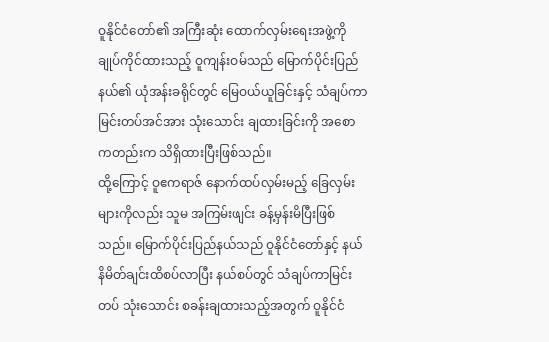ဝူနိုင်ငံတော်၏ အကြီးဆုံး ထောက်လှမ်းရေးအဖွဲ့ကို ချုပ်ကိုင်ထားသည့် ဝူကျန်းဝမ်သည် မြောက်ပိုင်းပြည်နယ်၏ ယုံအန်းခရိုင်တွင် မြေဝယ်ယူခြင်းနှင့် သံချပ်ကာ မြင်းတပ်အင်အား သုံးသောင်း ချထားခြင်းကို အစောကတည်းက သိရှိထားပြီးဖြစ်သည်။
ထို့ကြောင့် ဝူဧကရာဇ် နောက်ထပ်လှမ်းမည့် ခြေလှမ်းများကိုလည်း သူမ အကြမ်းဖျင်း ခန့်မှန်းမိပြီးဖြစ်သည်။ မြောက်ပိုင်းပြည်နယ်သည် ဝူနိုင်ငံတော်နှင့် နယ်နိမိတ်ချင်းထိစပ်လာပြီး နယ်စပ်တွင် သံချပ်ကာမြင်းတပ် သုံးသောင်း စခန်းချထားသည့်အတွက် ဝူနိုင်ငံ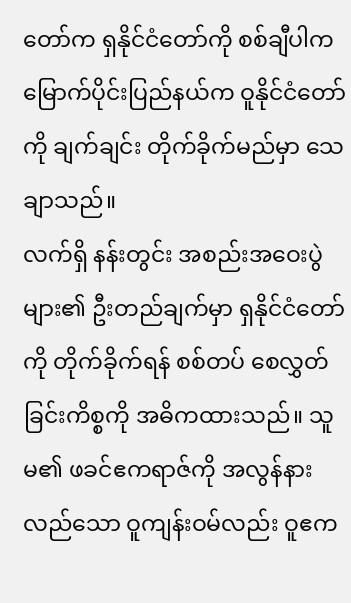တော်က ရှနိုင်ငံတော်ကို စစ်ချီပါက မြောက်ပိုင်းပြည်နယ်က ဝူနိုင်ငံတော်ကို ချက်ချင်း တိုက်ခိုက်မည်မှာ သေချာသည်။
လက်ရှိ နန်းတွင်း အစည်းအဝေးပွဲများ၏ ဦးတည်ချက်မှာ ရှနိုင်ငံတော်ကို တိုက်ခိုက်ရန် စစ်တပ် စေလွှတ်ခြင်းကိစ္စကို အဓိကထားသည်။ သူမ၏ ဖခင်ဧကရာဇ်ကို အလွန်နားလည်သော ဝူကျန်းဝမ်လည်း ဝူဧက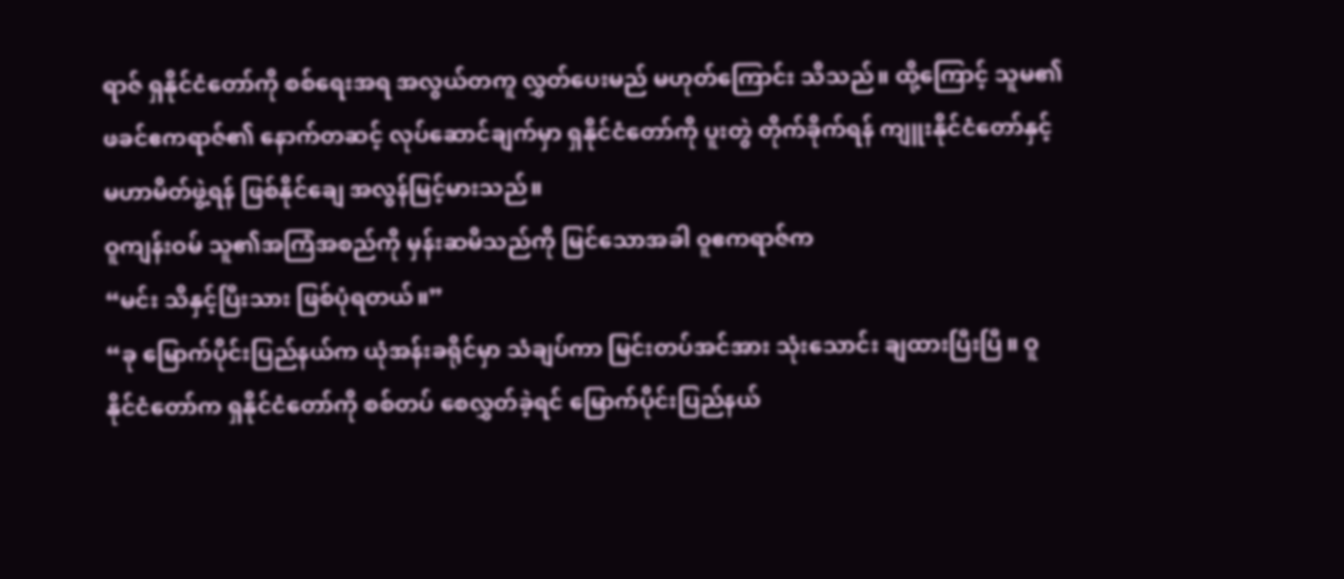ရာဇ် ရှနိုင်ငံတော်ကို စစ်ရေးအရ အလွယ်တကူ လွှတ်ပေးမည် မဟုတ်ကြောင်း သိသည်။ ထို့ကြောင့် သူမ၏ ဖခင်ဧကရာဇ်၏ နောက်တဆင့် လုပ်ဆောင်ချက်မှာ ရှနိုင်ငံတော်ကို ပူးတွဲ တိုက်ခိုက်ရန် ကျူးနိုင်ငံတော်နှင့် မဟာမိတ်ဖွဲ့ရန် ဖြစ်နိုင်ချေ အလွန်မြင့်မားသည်။
ဝူကျန်းဝမ် သူ၏အကြံအစည်ကို မှန်းဆမိသည်ကို မြင်သောအခါ ဝူဧကရာဇ်က
“မင်း သိနှင့်ပြီးသား ဖြစ်ပုံရတယ်။”
“ခု မြောက်ပိုင်းပြည်နယ်က ယုံအန်းခရိုင်မှာ သံချပ်ကာ မြင်းတပ်အင်အား သုံးသောင်း ချထားပြီးပြီ။ ဝူနိုင်ငံတော်က ရှနိုင်ငံတော်ကို စစ်တပ် စေလွှတ်ခဲ့ရင် မြောက်ပိုင်းပြည်နယ်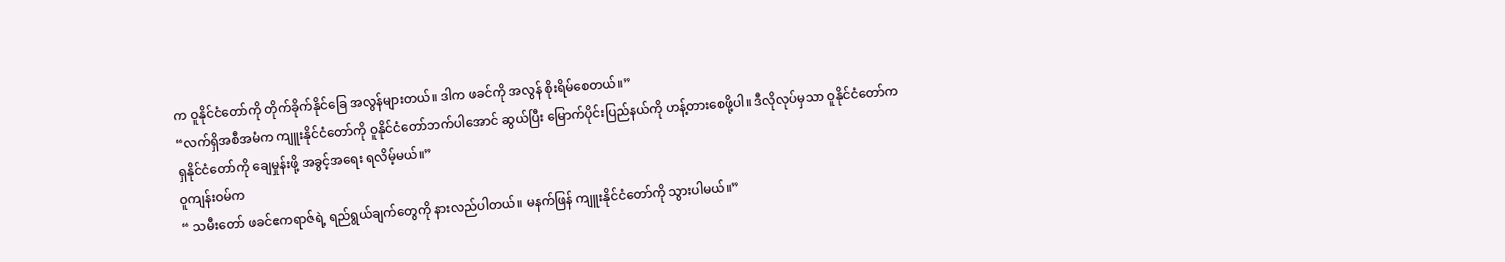က ဝူနိုင်ငံတော်ကို တိုက်ခိုက်နိုင်ခြေ အလွန်များတယ်။ ဒါက ဖခင်ကို အလွန် စိုးရိမ်စေတယ်။”
“လက်ရှိအစီအမံက ကျူးနိုင်ငံတော်ကို ဝူနိုင်ငံတော်ဘက်ပါအောင် ဆွယ်ပြီး မြောက်ပိုင်းပြည်နယ်ကို ဟန့်တားစေဖို့ပါ။ ဒီလိုလုပ်မှသာ ဝူနိုင်ငံတော်က ရှနိုင်ငံတော်ကို ချေမှုန်းဖို့ အခွင့်အရေး ရလိမ့်မယ်။”
ဝူကျန်းဝမ်က
“ သမီးတော် ဖခင်ဧကရာဇ်ရဲ့ ရည်ရွယ်ချက်တွေကို နားလည်ပါတယ်။ မနက်ဖြန် ကျူးနိုင်ငံတော်ကို သွားပါမယ်။”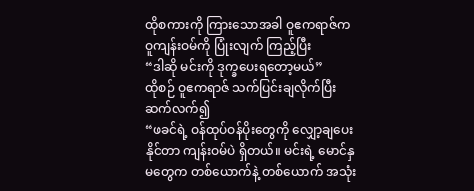ထိုစကားကို ကြားသောအခါ ဝူဧကရာဇ်က ဝူကျန်းဝမ်ကို ပြုံးလျက် ကြည့်ပြီး
“ဒါဆို မင်းကို ဒုက္ခပေးရတော့မယ်”
ထိုစဉ် ဝူဧကရာဇ် သက်ပြင်းချလိုက်ပြီး ဆက်လက်၍
“ဖခင်ရဲ့ ဝန်ထုပ်ဝန်ပိုးတွေကို လျှော့ချပေးနိုင်တာ ကျန်းဝမ်ပဲ ရှိတယ်။ မင်းရဲ့ မောင်နှမတွေက တစ်ယောက်နဲ့ တစ်ယောက် အသုံး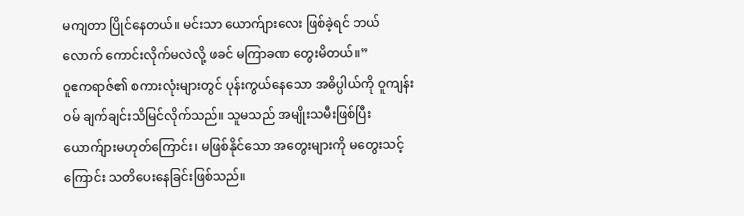မကျတာ ပြိုင်နေတယ်။ မင်းသာ ယောက်ျားလေး ဖြစ်ခဲ့ရင် ဘယ်လောက် ကောင်းလိုက်မလဲလို့ ဖခင် မကြာခဏ တွေးမိတယ်။”
ဝူဧကရာဇ်၏ စကားလုံးများတွင် ပုန်းကွယ်နေသော အဓိပ္ပါယ်ကို ဝူကျန်းဝမ် ချက်ချင်းသိမြင်လိုက်သည်။ သူမသည် အမျိုးသမီးဖြစ်ပြီး ယောက်ျားမဟုတ်ကြောင်း၊ မဖြစ်နိုင်သော အတွေးများကို မတွေးသင့်ကြောင်း သတိပေးနေခြင်းဖြစ်သည်။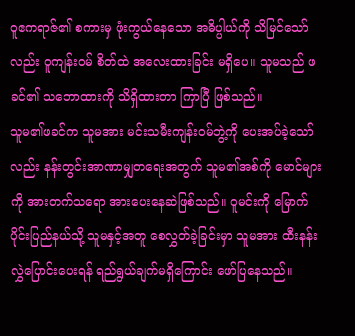ဝူဧကရာဇ်၏ စကားမှ ဖုံးကွယ်နေသော အဓိပ္ပါယ်ကို သိမြင်သော်လည်း ဝူကျန်းဝမ် စိတ်ထဲ အလေးထားခြင်း မရှိပေ။ သူမသည် ဖခင်၏ သဘောထားကို သိရှိထားတာ ကြာပြီ ဖြစ်သည်။
သူမ၏ဖခင်က သူမအား မင်းသမီးကျန်းဝမ်ဘွဲ့ကို ပေးအပ်ခဲ့သော်လည်း နန်းတွင်းအာဏာမျှတရေးအတွက် သူမ၏အစ်ကို မောင်များကို အားတက်သရော အားပေးနေဆဲဖြစ်သည်။ ဝူမင်းကို မြောက်ပိုင်းပြည်နယ်သို့ သူမနှင့်အတူ စေလွှတ်ခဲ့ခြင်းမှာ သူမအား ထီးနန်းလွှဲပြောင်းပေးရန် ရည်ရွယ်ချက်မရှိကြောင်း ဖော်ပြနေသည်။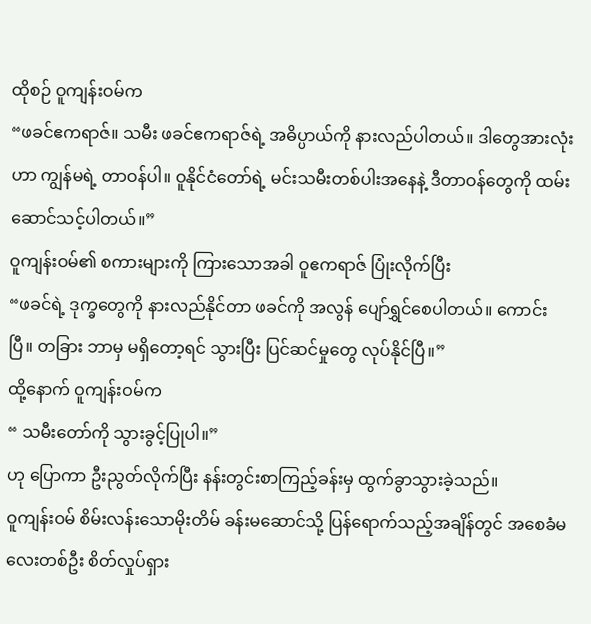ထိုစဉ် ဝူကျန်းဝမ်က
“ဖခင်ဧကရာဇ်။ သမီး ဖခင်ဧကရာဇ်ရဲ့ အဓိပ္ပာယ်ကို နားလည်ပါတယ်။ ဒါတွေအားလုံးဟာ ကျွန်မရဲ့ တာဝန်ပါ။ ဝူနိုင်ငံတော်ရဲ့ မင်းသမီးတစ်ပါးအနေနဲ့ ဒီတာဝန်တွေကို ထမ်းဆောင်သင့်ပါတယ်။”
ဝူကျန်းဝမ်၏ စကားများကို ကြားသောအခါ ဝူဧကရာဇ် ပြုံးလိုက်ပြီး
“ဖခင်ရဲ့ ဒုက္ခတွေကို နားလည်နိုင်တာ ဖခင်ကို အလွန် ပျော်ရွှင်စေပါတယ်။ ကောင်းပြီ။ တခြား ဘာမှ မရှိတော့ရင် သွားပြီး ပြင်ဆင်မှုတွေ လုပ်နိုင်ပြီ။”
ထို့နောက် ဝူကျန်းဝမ်က
“ သမီးတော်ကို သွားခွင့်ပြုပါ။”
ဟု ပြောကာ ဦးညွတ်လိုက်ပြီး နန်းတွင်းစာကြည့်ခန်းမှ ထွက်ခွာသွားခဲ့သည်။
ဝူကျန်းဝမ် စိမ်းလန်းသောမိုးတိမ် ခန်းမဆောင်သို့ ပြန်ရောက်သည့်အချိန်တွင် အစေခံမလေးတစ်ဦး စိတ်လှုပ်ရှား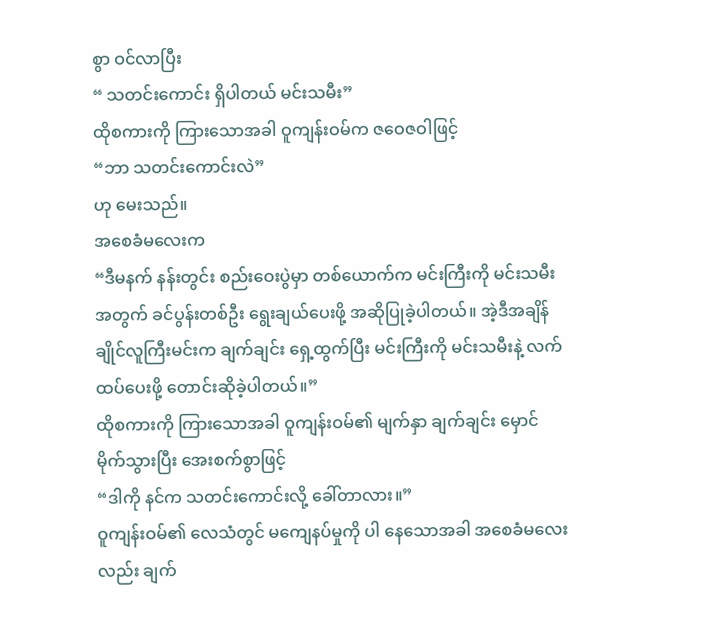စွာ ဝင်လာပြီး
“ သတင်းကောင်း ရှိပါတယ် မင်းသမီး”
ထိုစကားကို ကြားသောအခါ ဝူကျန်းဝမ်က ဇဝေဇဝါဖြင့်
“ဘာ သတင်းကောင်းလဲ”
ဟု မေးသည်။
အစေခံမလေးက
“ဒီမနက် နန်းတွင်း စည်းဝေးပွဲမှာ တစ်ယောက်က မင်းကြီးကို မင်းသမီးအတွက် ခင်ပွန်းတစ်ဦး ရွေးချယ်ပေးဖို့ အဆိုပြုခဲ့ပါတယ်။ အဲ့ဒီအချိန် ချိုင်လူကြီးမင်းက ချက်ချင်း ရှေ့ထွက်ပြီး မင်းကြီးကို မင်းသမီးနဲ့ လက်ထပ်ပေးဖို့ တောင်းဆိုခဲ့ပါတယ်။”
ထိုစကားကို ကြားသောအခါ ဝူကျန်းဝမ်၏ မျက်နှာ ချက်ချင်း မှောင်မိုက်သွားပြီး အေးစက်စွာဖြင့်
“ဒါကို နင်က သတင်းကောင်းလို့ ခေါ်တာလား။”
ဝူကျန်းဝမ်၏ လေသံတွင် မကျေနပ်မှုကို ပါ နေသောအခါ အစေခံမလေးလည်း ချက်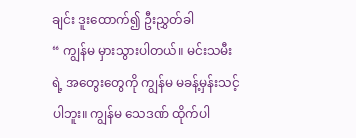ချင်း ဒူးထောက်၍ ဦးညွှတ်ခါ
“ ကျွန်မ မှားသွားပါတယ်။ မင်းသမီးရဲ့ အတွေးတွေကို ကျွန်မ မခန့်မှန်းသင့်ပါဘူး။ ကျွန်မ သေဒဏ် ထိုက်ပါ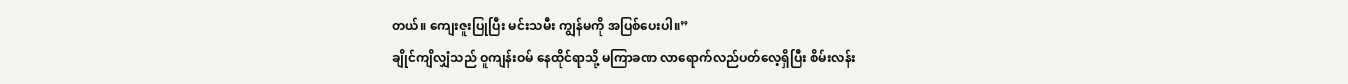တယ်။ ကျေးဇူးပြုပြီး မင်းသမီး ကျွန်မကို အပြစ်ပေးပါ။”
ချိုင်ကျိလျှံသည် ဝူကျန်းဝမ် နေထိုင်ရာသို့ မကြာခဏ လာရောက်လည်ပတ်လေ့ရှိပြီး စိမ်းလန်း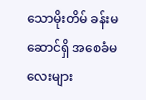သောမိုးတိမ် ခန်းမဆောင်ရှိ အစေခံမလေးများ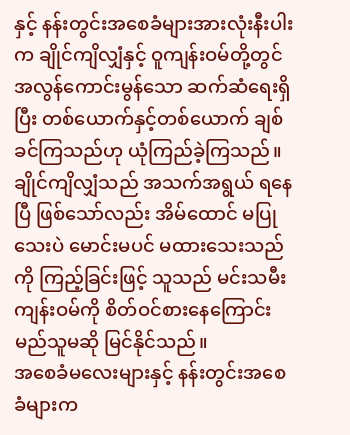နှင့် နန်းတွင်းအစေခံများအားလုံးနီးပါးက ချိုင်ကျိလျှံနှင့် ဝူကျန်းဝမ်တို့တွင် အလွန်ကောင်းမွန်သော ဆက်ဆံရေးရှိပြီး တစ်ယောက်နှင့်တစ်ယောက် ချစ်ခင်ကြသည်ဟု ယုံကြည်ခဲ့ကြသည်။
ချိုင်ကျိလျှံသည် အသက်အရွယ် ရနေပြီ ဖြစ်သော်လည်း အိမ်ထောင် မပြုသေးပဲ မောင်းမပင် မထားသေးသည်ကို ကြည့်ခြင်းဖြင့် သူသည် မင်းသမီး ကျန်းဝမ်ကို စိတ်ဝင်စားနေကြောင်း မည်သူမဆို မြင်နိုင်သည်။
အစေခံမလေးများနှင့် နန်းတွင်းအစေခံများက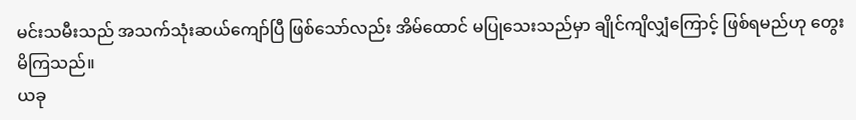မင်းသမီးသည် အသက်သုံးဆယ်ကျော်ပြီ ဖြစ်သော်လည်း အိမ်ထောင် မပြုသေးသည်မှာ ချိုင်ကျိလျှံကြောင့် ဖြစ်ရမည်ဟု တွေးမိကြသည်။
ယခု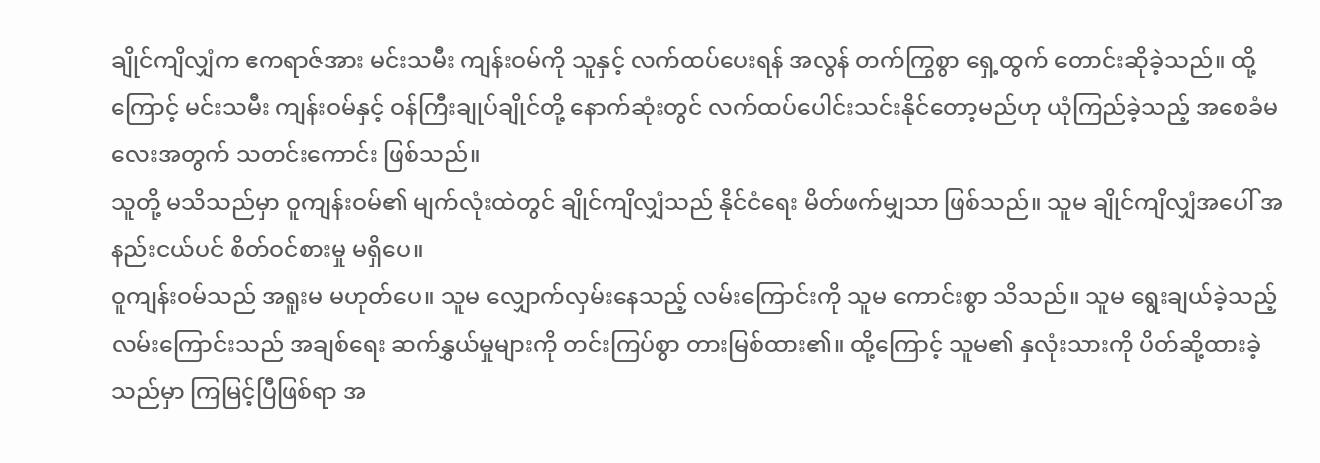ချိုင်ကျိလျှံက ဧကရာဇ်အား မင်းသမီး ကျန်းဝမ်ကို သူနှင့် လက်ထပ်ပေးရန် အလွန် တက်ကြွစွာ ရှေ့ထွက် တောင်းဆိုခဲ့သည်။ ထို့ကြောင့် မင်းသမီး ကျန်းဝမ်နှင့် ဝန်ကြီးချုပ်ချိုင်တို့ နောက်ဆုံးတွင် လက်ထပ်ပေါင်းသင်းနိုင်တော့မည်ဟု ယုံကြည်ခဲ့သည့် အစေခံမလေးအတွက် သတင်းကောင်း ဖြစ်သည်။
သူတို့ မသိသည်မှာ ဝူကျန်းဝမ်၏ မျက်လုံးထဲတွင် ချိုင်ကျိလျှံသည် နိုင်ငံရေး မိတ်ဖက်မျှသာ ဖြစ်သည်။ သူမ ချိုင်ကျိလျှံအပေါ် အနည်းငယ်ပင် စိတ်ဝင်စားမှု မရှိပေ။
ဝူကျန်းဝမ်သည် အရူးမ မဟုတ်ပေ။ သူမ လျှောက်လှမ်းနေသည့် လမ်းကြောင်းကို သူမ ကောင်းစွာ သိသည်။ သူမ ရွေးချယ်ခဲ့သည့် လမ်းကြောင်းသည် အချစ်ရေး ဆက်နွှယ်မှုများကို တင်းကြပ်စွာ တားမြစ်ထား၏။ ထို့ကြောင့် သူမ၏ နှလုံးသားကို ပိတ်ဆို့ထားခဲ့သည်မှာ ကြမြင့်ပြီဖြစ်ရာ အ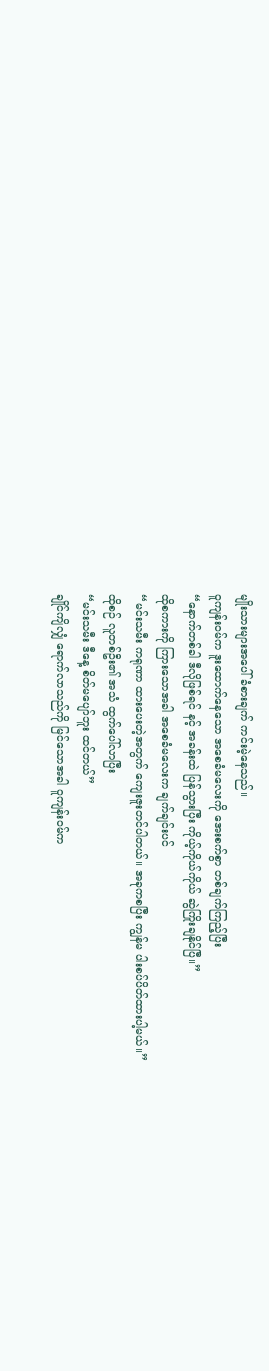မျိုးသားများအပေါ် ခံစားချက် ကင်းမဲ့နေသည်။
ဝူကျန်းဝမ်က ဒူးထောက်နေသော အစေခံမလေးကို အေးစက်စွာ တစ်ချက်ကြည့်ပြီး
“နောက်တစ်ခါ ဒီလိုဖြစ်ရင် နင့် အခန်းထဲ ပြန်သွားပြီး ကိုယ့်ကိုယ်ကိုယ် ဆွဲကြိုးချနိုင်ပြီ။”
ထိုစကားကို ကြားသောအခါ အစေခံမလေးက ချက်ချင်းပင်
“မင်းသမီး ကရုဏာ ထားပေးတဲ့အတွက် ကျေးဇူးတင်ပါတယ်။ အခုကစပြီး ကျွန်မ ပါးစပ်ပိတ်ထားပါ့မယ်။”
ထိုစဉ် လူတစ်ဦး၏ အသံ ထွက်ပေါ်လာပြီး
“မင်းသမီး ဒီနေ့ စိတ်မပျော်ဘူး ထင်တယ်”
ချိုင်ကျိလျှံ ရောက်လာသည်ကို မြင်သောအခါ ဝူကျန်းဝမ်က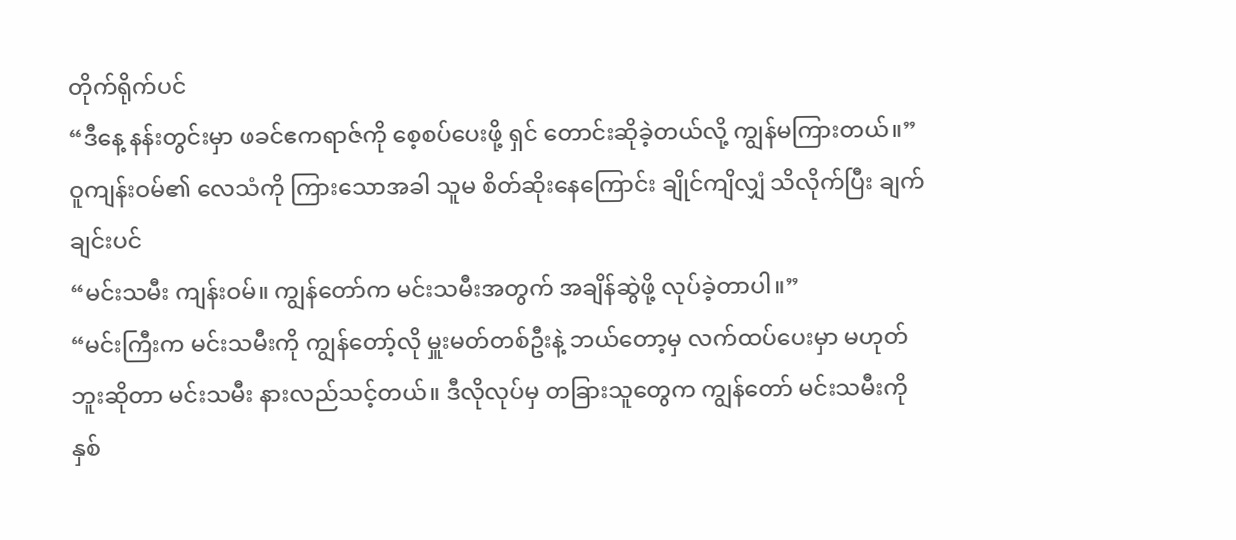တိုက်ရိုက်ပင်
“ဒီနေ့ နန်းတွင်းမှာ ဖခင်ဧကရာဇ်ကို စေ့စပ်ပေးဖို့ ရှင် တောင်းဆိုခဲ့တယ်လို့ ကျွန်မကြားတယ်။”
ဝူကျန်းဝမ်၏ လေသံကို ကြားသောအခါ သူမ စိတ်ဆိုးနေကြောင်း ချိုင်ကျိလျှံ သိလိုက်ပြီး ချက်ချင်းပင်
“မင်းသမီး ကျန်းဝမ်။ ကျွန်တော်က မင်းသမီးအတွက် အချိန်ဆွဲဖို့ လုပ်ခဲ့တာပါ။”
“မင်းကြီးက မင်းသမီးကို ကျွန်တော့်လို မှူးမတ်တစ်ဦးနဲ့ ဘယ်တော့မှ လက်ထပ်ပေးမှာ မဟုတ်ဘူးဆိုတာ မင်းသမီး နားလည်သင့်တယ်။ ဒီလိုလုပ်မှ တခြားသူတွေက ကျွန်တော် မင်းသမီးကို နှစ်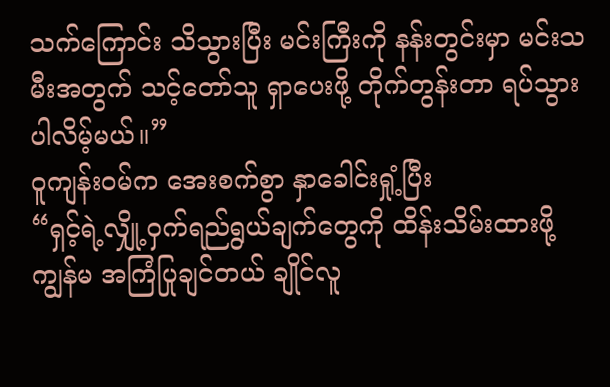သက်ကြောင်း သိသွားပြီး မင်းကြီးကို နန်းတွင်းမှာ မင်းသမီးအတွက် သင့်တော်သူ ရှာပေးဖို့ တိုက်တွန်းတာ ရပ်သွားပါလိမ့်မယ်။”
ဝူကျန်းဝမ်က အေးစက်စွာ နှာခေါင်းရှုံ့ပြီး
“ရှင့်ရဲ့လျှို့ဝှက်ရည်ရွယ်ချက်တွေကို ထိန်းသိမ်းထားဖို့ ကျွန်မ အကြံပြုချင်တယ် ချိုင်လူ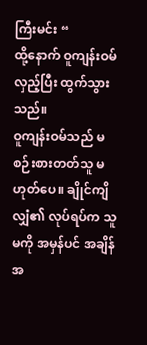ကြီးမင်း “
ထို့နောက် ဝူကျန်းဝမ် လှည့်ပြီး ထွက်သွားသည်။
ဝူကျန်းဝမ်သည် မစဉ်းစားတတ်သူ မဟုတ်ပေ။ ချိုင်ကျိလျှံ၏ လုပ်ရပ်က သူမကို အမှန်ပင် အချိန်အ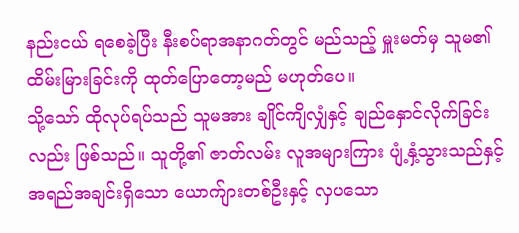နည်းငယ် ရစေခဲ့ပြီး နီးစပ်ရာအနာဂတ်တွင် မည်သည့် မှူးမတ်မှ သူမ၏ ထိမ်းမြားခြင်းကို ထုတ်ပြောတော့မည် မဟုတ်ပေ။
သို့သော် ထိုလုပ်ရပ်သည် သူမအား ချိုင်ကျိလျှံနှင့် ချည်နှောင်လိုက်ခြင်းလည်း ဖြစ်သည်။ သူတို့၏ ဇာတ်လမ်း လူအများကြား ပျံ့နှံ့သွားသည်နှင့် အရည်အချင်းရှိသော ယောက်ျားတစ်ဦးနှင့် လှပသော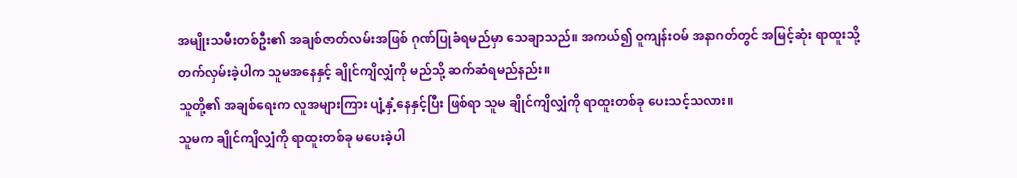အမျိုးသမီးတစ်ဦး၏ အချစ်ဇာတ်လမ်းအဖြစ် ဂုဏ်ပြုခံရမည်မှာ သေချာသည်။ အကယ်၍ ဝူကျန်းဝမ် အနာဂတ်တွင် အမြင့်ဆုံး ရာထူးသို့ တက်လှမ်းခဲ့ပါက သူမအနေနှင့် ချိုင်ကျိလျှံကို မည်သို့ ဆက်ဆံရမည်နည်း။
သူတို့၏ အချစ်ရေးက လူအများကြား ပျံ့နှံ့နေနှင့်ပြီး ဖြစ်ရာ သူမ ချိုင်ကျိလျှံကို ရာထူးတစ်ခု ပေးသင့်သလား။
သူမက ချိုင်ကျိလျှံကို ရာထူးတစ်ခု မပေးခဲ့ပါ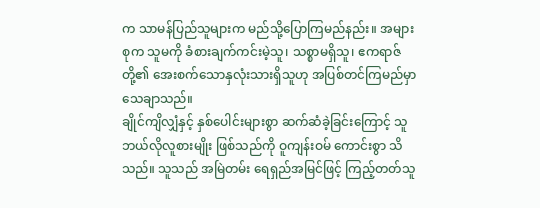က သာမန်ပြည်သူများက မည်သို့ပြောကြမည်နည်း။ အများစုက သူမကို ခံစားချက်ကင်းမဲ့သူ၊ သစ္စာမရှိသူ၊ ဧကရာဇ်တို့၏ အေးစက်သောနှလုံးသားရှိသူဟု အပြစ်တင်ကြမည်မှာ သေချာသည်။
ချိုင်ကျိလျှံနှင့် နှစ်ပေါင်းများစွာ ဆက်ဆံခဲ့ခြင်းကြောင့် သူဘယ်လိုလူစားမျိုး ဖြစ်သည်ကို ဝူကျန်းဝမ် ကောင်းစွာ သိသည်။ သူသည် အမြဲတမ်း ရေရှည်အမြင်ဖြင့် ကြည့်တတ်သူ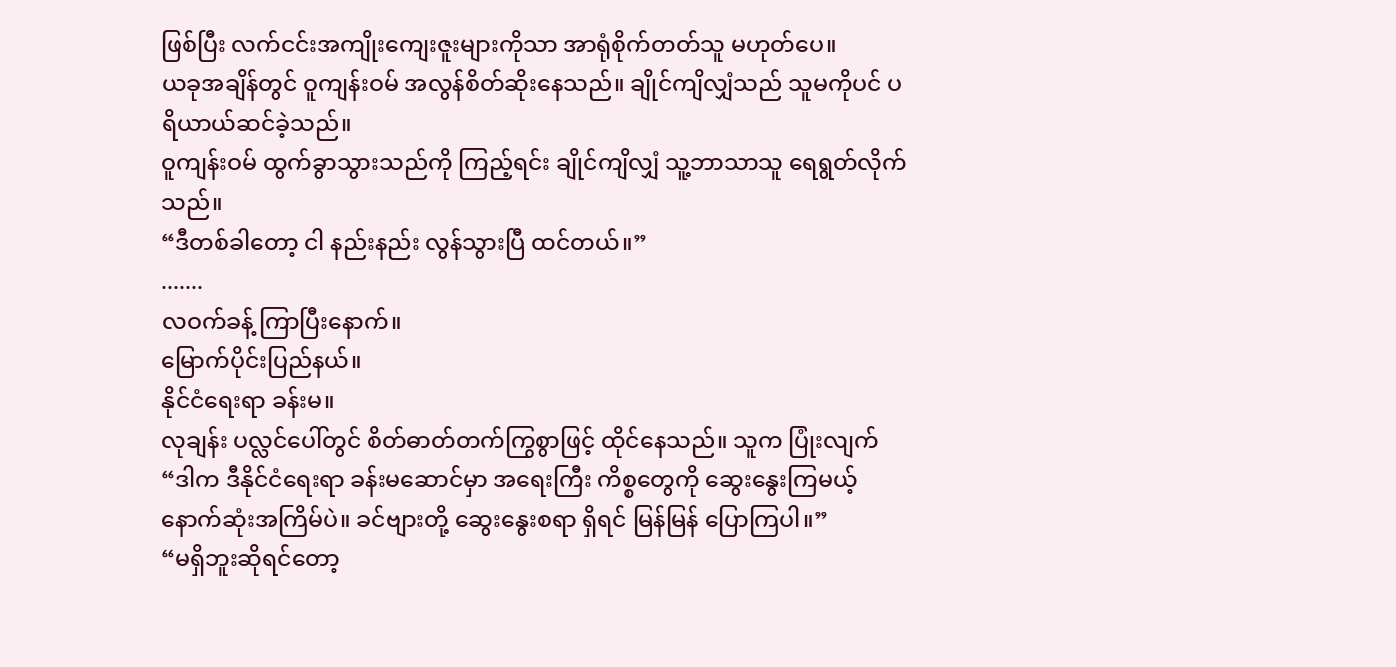ဖြစ်ပြီး လက်ငင်းအကျိုးကျေးဇူးများကိုသာ အာရုံစိုက်တတ်သူ မဟုတ်ပေ။
ယခုအချိန်တွင် ဝူကျန်းဝမ် အလွန်စိတ်ဆိုးနေသည်။ ချိုင်ကျိလျှံသည် သူမကိုပင် ပရိယာယ်ဆင်ခဲ့သည်။
ဝူကျန်းဝမ် ထွက်ခွာသွားသည်ကို ကြည့်ရင်း ချိုင်ကျိလျှံ သူ့ဘာသာသူ ရေရွတ်လိုက်သည်။
“ဒီတစ်ခါတော့ ငါ နည်းနည်း လွန်သွားပြီ ထင်တယ်။”
.......
လဝက်ခန့် ကြာပြီးနောက်။
မြောက်ပိုင်းပြည်နယ်။
နိုင်ငံရေးရာ ခန်းမ။
လုချန်း ပလ္လင်ပေါ်တွင် စိတ်ဓာတ်တက်ကြွစွာဖြင့် ထိုင်နေသည်။ သူက ပြုံးလျက်
“ဒါက ဒီနိုင်ငံရေးရာ ခန်းမဆောင်မှာ အရေးကြီး ကိစ္စတွေကို ဆွေးနွေးကြမယ့် နောက်ဆုံးအကြိမ်ပဲ။ ခင်ဗျားတို့ ဆွေးနွေးစရာ ရှိရင် မြန်မြန် ပြောကြပါ။”
“မရှိဘူးဆိုရင်တော့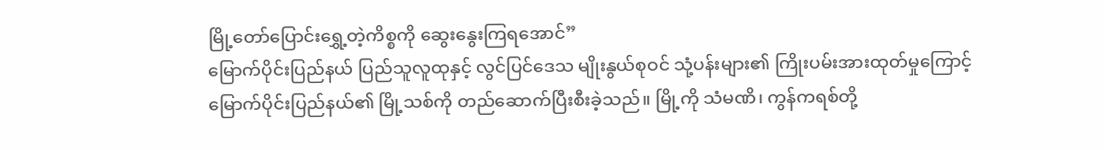မြို့တော်ပြောင်းရွှေ့တဲ့ကိစ္စကို ဆွေးနွေးကြရအောင်”
မြောက်ပိုင်းပြည်နယ် ပြည်သူလူထုနှင့် လွင်ပြင်ဒေသ မျိုးနွယ်စုဝင် သုံ့ပန်းများ၏ ကြိုးပမ်းအားထုတ်မှုကြောင့် မြောက်ပိုင်းပြည်နယ်၏ မြို့သစ်ကို တည်ဆောက်ပြီးစီးခဲ့သည်။ မြို့ကို သံမဏိ၊ ကွန်ကရစ်တို့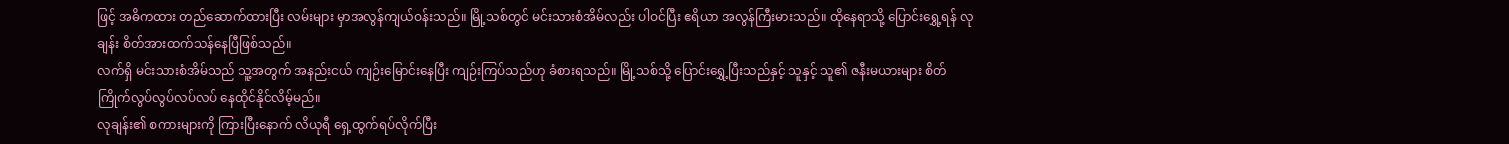ဖြင့် အဓိကထား တည်ဆောက်ထားပြီး လမ်းများ မှာအလွန်ကျယ်ဝန်းသည်။ မြို့သစ်တွင် မင်းသားစံအိမ်လည်း ပါဝင်ပြီး ဧရိယာ အလွန်ကြီးမားသည်။ ထိုနေရာသို့ ပြောင်းရွှေ့ရန် လုချန်း စိတ်အားထက်သန်နေပြီဖြစ်သည်။
လက်ရှိ မင်းသားစံအိမ်သည် သူ့အတွက် အနည်းငယ် ကျဉ်းမြောင်းနေပြီး ကျဉ်းကြပ်သည်ဟု ခံစားရသည်။ မြို့သစ်သို့ ပြောင်းရွှေ့ပြီးသည်နှင့် သူနှင့် သူ၏ ဇနီးမယားများ စိတ်ကြိုက်လွပ်လွပ်လပ်လပ် နေထိုင်နိုင်လိမ့်မည်။
လုချန်း၏ စကားများကို ကြားပြီးနောက် လိယုရီ ရှေ့ထွက်ရပ်လိုက်ပြီး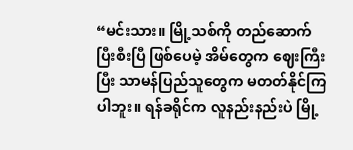“မင်းသား။ မြို့သစ်ကို တည်ဆောက်ပြီးစီးပြီ ဖြစ်ပေမဲ့ အိမ်တွေက ဈေးကြီးပြီး သာမန်ပြည်သူတွေက မတတ်နိုင်ကြပါဘူး။ ရန်ခရိုင်က လူနည်းနည်းပဲ မြို့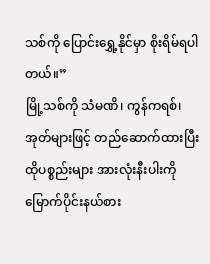သစ်ကို ပြောင်းရွှေ့နိုင်မှာ စိုးရိမ်ရပါတယ်။”
မြို့သစ်ကို သံမဏိ၊ ကွန်ကရစ်၊ အုတ်များဖြင့် တည်ဆောက်ထားပြီး ထိုပစ္စည်းများ အားလုံးနီးပါးကို မြောက်ပိုင်းနယ်စား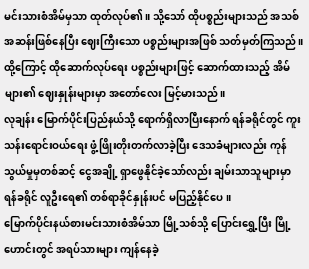မင်းသားစံအိမ်မှသာ ထုတ်လုပ်၏။ သို့သော် ထိုပစ္စည်းများသည် အသစ်အဆန်းဖြစ်နေပြီး ဈေးကြီးသော ပစ္စည်းများအဖြစ် သတ်မှတ်ကြသည်။ ထို့ကြောင့် ထိုဆောက်လုပ်ရေး ပစ္စည်းများဖြင့် ဆောက်ထားသည့် အိမ်များ၏ ဈေးနှုန်းများမှာ အတော်လေး မြင့်မားသည်။
လုချန်း မြောက်ပိုင်းပြည်နယ်သို့ ရောက်ရှိလာပြီးနောက် ရန်ခရိုင်တွင် ကူးသန်းရောင်းဝယ်ရေး ဖွံ့ဖြိုးတိုးတက်လာခဲ့ပြီး ဒေသခံများလည်း ကုန်သွယ်မှုမှတစ်ဆင့် ငွေအချို့ ရှာဖွေနိုင်ခဲ့သော်လည်း ချမ်းသာသူများမှာ ရန်ခရိုင် လူဦးရေ၏ တစ်ရာခိုင်နှုန်းပင် မပြည့်နိုင်ပေ။
မြောက်ပိုင်းနယ်စားမင်းသားစံအိမ်သာ မြို့သစ်သို့ ပြောင်းရွှေ့ပြီး မြို့ဟောင်းတွင် အရပ်သားများ ကျန်နေခဲ့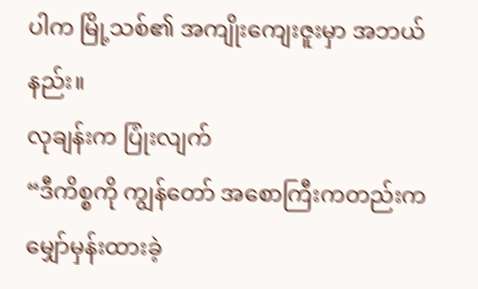ပါက မြို့သစ်၏ အကျိုးကျေးဇူးမှာ အဘယ်နည်း။
လုချန်းက ပြုံးလျက်
“ဒီကိစ္စကို ကျွန်တော် အစောကြီးကတည်းက မျှော်မှန်းထားခဲ့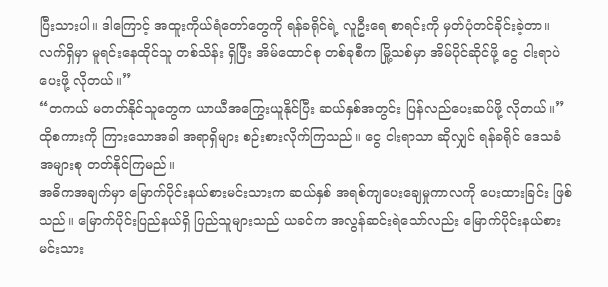ပြီးသားပါ။ ဒါကြောင့် အထူးကိုယ်ရံတော်တွေကို ရန်ခရိုင်ရဲ့ လူဦးရေ စာရင်းကို မှတ်ပုံတင်ခိုင်းခဲ့တာ။ လက်ရှိမှာ မူရင်းနေထိုင်သူ တစ်သိန်း ရှိပြီး အိမ်ထောင်စု တစ်ခုစီက မြို့သစ်မှာ အိမ်ပိုင်ဆိုင်ဖို့ ငွေ ငါးရာပဲ ပေးဖို့ လိုတယ်။”
“တကယ် မတတ်နိုင်သူတွေက ယာယီအကြွေးယူနိုင်ပြီး ဆယ်နှစ်အတွင်း ပြန်လည်ပေးဆပ်ဖို့ လိုတယ်။”
ထိုစကားကို ကြားသောအခါ အရာရှိများ စဉ်းစားလိုက်ကြသည်။ ငွေ ငါးရာသာ ဆိုလျှင် ရန်ခရိုင် ဒေသခံ အများစု တတ်နိုင်ကြမည်။
အဓိကအချက်မှာ မြောက်ပိုင်းနယ်စားမင်းသားက ဆယ်နှစ် အရစ်ကျပေးချေမှုကာလကို ပေးထားခြင်း ဖြစ်သည်။ မြောက်ပိုင်းပြည်နယ်ရှိ ပြည်သူများသည် ယခင်က အလွန်ဆင်းရဲသော်လည်း မြောက်ပိုင်းနယ်စားမင်းသား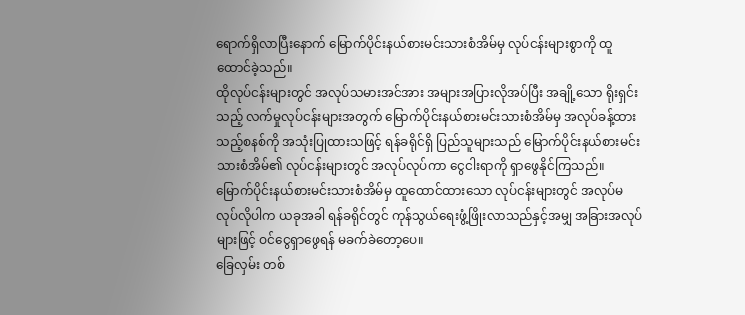ရောက်ရှိလာပြီးနောက် မြောက်ပိုင်းနယ်စားမင်းသားစံအိမ်မှ လုပ်ငန်းများစွာကို ထူထောင်ခဲ့သည်။
ထိုလုပ်ငန်းများတွင် အလုပ်သမားအင်အား အများအပြားလိုအပ်ပြီး အချို့သော ရိုးရှင်းသည့် လက်မှုလုပ်ငန်းများအတွက် မြောက်ပိုင်းနယ်စားမင်းသားစံအိမ်မှ အလုပ်ခန့်ထားသည့်စနစ်ကို အသုံးပြုထားသဖြင့် ရန်ခရိုင်ရှိ ပြည်သူများသည် မြောက်ပိုင်းနယ်စားမင်းသားစံအိမ်၏ လုပ်ငန်းများတွင် အလုပ်လုပ်ကာ ငွေငါးရာကို ရှာဖွေနိုင်ကြသည်။
မြောက်ပိုင်းနယ်စားမင်းသားစံအိမ်မှ ထူထောင်ထားသော လုပ်ငန်းများတွင် အလုပ်မလုပ်လိုပါက ယခုအခါ ရန်ခရိုင်တွင် ကုန်သွယ်ရေးဖွံ့ဖြိုးလာသည်နှင့်အမျှ အခြားအလုပ်များဖြင့် ဝင်ငွေရှာဖွေရန် မခက်ခဲတော့ပေ။
ခြေလှမ်း တစ်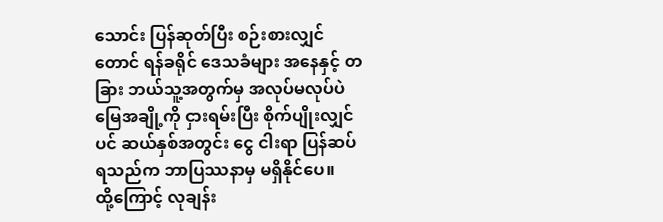သောင်း ပြန်ဆုတ်ပြီး စဉ်းစားလျှင်တောင် ရန်ခရိုင် ဒေသခံများ အနေနှင့် တခြား ဘယ်သူ့အတွက်မှ အလုပ်မလုပ်ပဲ မြေအချို့ကို ငှားရမ်းပြီး စိုက်ပျိုးလျှင်ပင် ဆယ်နှစ်အတွင်း ငွေ ငါးရာ ပြန်ဆပ်ရသည်က ဘာပြဿနာမှ မရှိနိုင်ပေ။
ထို့ကြောင့် လုချန်း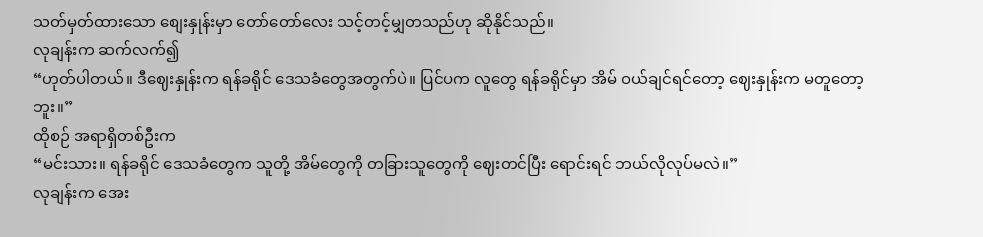သတ်မှတ်ထားသော စျေးနှုန်းမှာ တော်တော်လေး သင့်တင့်မျှတသည်ဟု ဆိုနိုင်သည်။
လုချန်းက ဆက်လက်၍
“ဟုတ်ပါတယ်။ ဒီဈေးနှုန်းက ရန်ခရိုင် ဒေသခံတွေအတွက်ပဲ။ ပြင်ပက လူတွေ ရန်ခရိုင်မှာ အိမ် ဝယ်ချင်ရင်တော့ ဈေးနှုန်းက မတူတော့ဘူး။”
ထိုစဉ် အရာရှိတစ်ဦးက
“မင်းသား။ ရန်ခရိုင် ဒေသခံတွေက သူတို့ အိမ်တွေကို တခြားသူတွေကို ဈေးတင်ပြီး ရောင်းရင် ဘယ်လိုလုပ်မလဲ။”
လုချန်းက အေး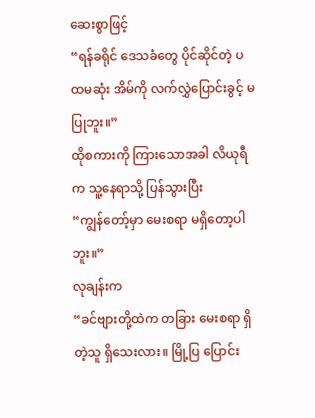ဆေးစွာဖြင့်
“ရန်ခရိုင် ဒေသခံတွေ ပိုင်ဆိုင်တဲ့ ပထမဆုံး အိမ်ကို လက်လွှဲပြောင်းခွင့် မပြုဘူး။”
ထိုစကားကို ကြားသောအခါ လိယုရီက သူ့နေရာသို့ ပြန်သွားပြီး
“ကျွန်တော့်မှာ မေးစရာ မရှိတော့ပါဘူး။”
လုချန်းက
“ခင်ဗျားတို့ထဲက တခြား မေးစရာ ရှိတဲ့သူ ရှိသေးလား။ မြို့ပြ ပြောင်း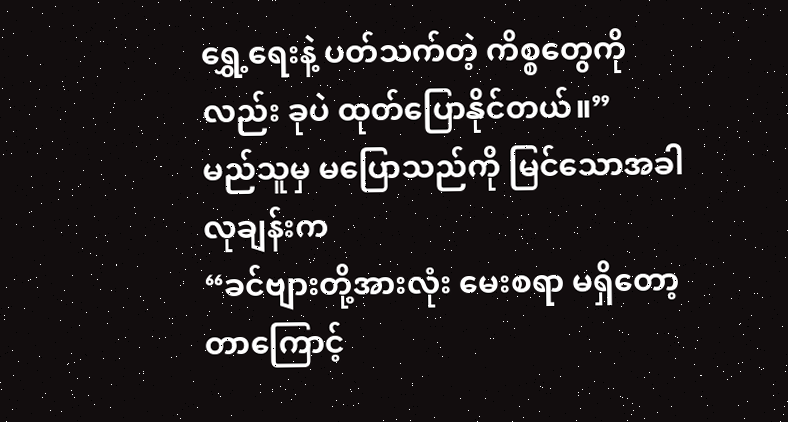ရွှေ့ရေးနဲ့ ပတ်သက်တဲ့ ကိစ္စတွေကိုလည်း ခုပဲ ထုတ်ပြောနိုင်တယ်။”
မည်သူမှ မပြောသည်ကို မြင်သောအခါ လုချန်းက
“ခင်ဗျားတို့အားလုံး မေးစရာ မရှိတော့တာကြောင့်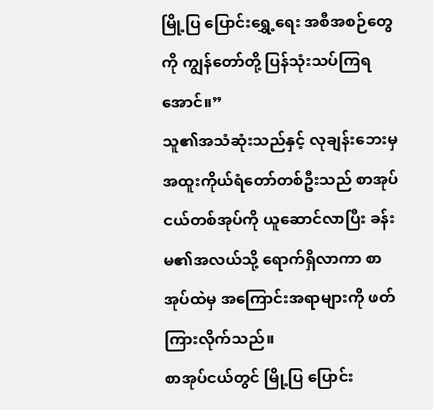မြို့ပြ ပြောင်းရွှေ့ရေး အစီအစဉ်တွေကို ကျွန်တော်တို့ ပြန်သုံးသပ်ကြရအောင်။”
သူ၏အသံဆုံးသည်နှင့် လုချန်းဘေးမှ အထူးကိုယ်ရံတော်တစ်ဦးသည် စာအုပ်ငယ်တစ်အုပ်ကို ယူဆောင်လာပြီး ခန်းမ၏အလယ်သို့ ရောက်ရှိလာကာ စာအုပ်ထဲမှ အကြောင်းအရာများကို ဖတ်ကြားလိုက်သည်။
စာအုပ်ငယ်တွင် မြို့ပြ ပြောင်း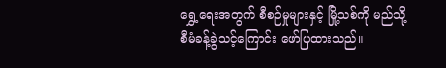ရွှေ့ရေးအတွက် စီစဉ်မှုများနှင့် မြို့သစ်ကို မည်သို့ စီမံခန့်ခွဲသင့်ကြောင်း ဖော်ပြထားသည်။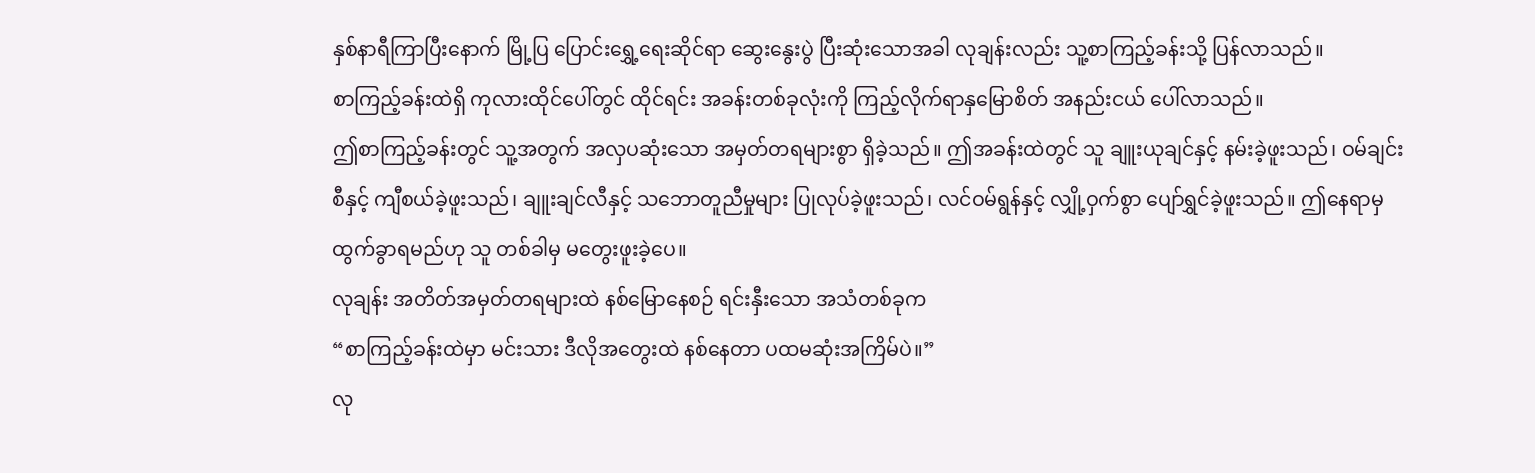နှစ်နာရီကြာပြီးနောက် မြို့ပြ ပြောင်းရွှေ့ရေးဆိုင်ရာ ဆွေးနွေးပွဲ ပြီးဆုံးသောအခါ လုချန်းလည်း သူ့စာကြည့်ခန်းသို့ ပြန်လာသည်။
စာကြည့်ခန်းထဲရှိ ကုလားထိုင်ပေါ်တွင် ထိုင်ရင်း အခန်းတစ်ခုလုံးကို ကြည့်လိုက်ရာနှမြောစိတ် အနည်းငယ် ပေါ်လာသည်။
ဤစာကြည့်ခန်းတွင် သူ့အတွက် အလှပဆုံးသော အမှတ်တရများစွာ ရှိခဲ့သည်။ ဤအခန်းထဲတွင် သူ ချူးယုချင်နှင့် နမ်းခဲ့ဖူးသည်၊ ဝမ်ချင်းစီနှင့် ကျီစယ်ခဲ့ဖူးသည်၊ ချူးချင်လီနှင့် သဘောတူညီမှုများ ပြုလုပ်ခဲ့ဖူးသည်၊ လင်ဝမ်ရွန်နှင့် လျှို့ဝှက်စွာ ပျော်ရွှင်ခဲ့ဖူးသည်။ ဤနေရာမှ ထွက်ခွာရမည်ဟု သူ တစ်ခါမှ မတွေးဖူးခဲ့ပေ။
လုချန်း အတိတ်အမှတ်တရများထဲ နစ်မြောနေစဉ် ရင်းနှီးသော အသံတစ်ခုက
“စာကြည့်ခန်းထဲမှာ မင်းသား ဒီလိုအတွေးထဲ နစ်နေတာ ပထမဆုံးအကြိမ်ပဲ။”
လု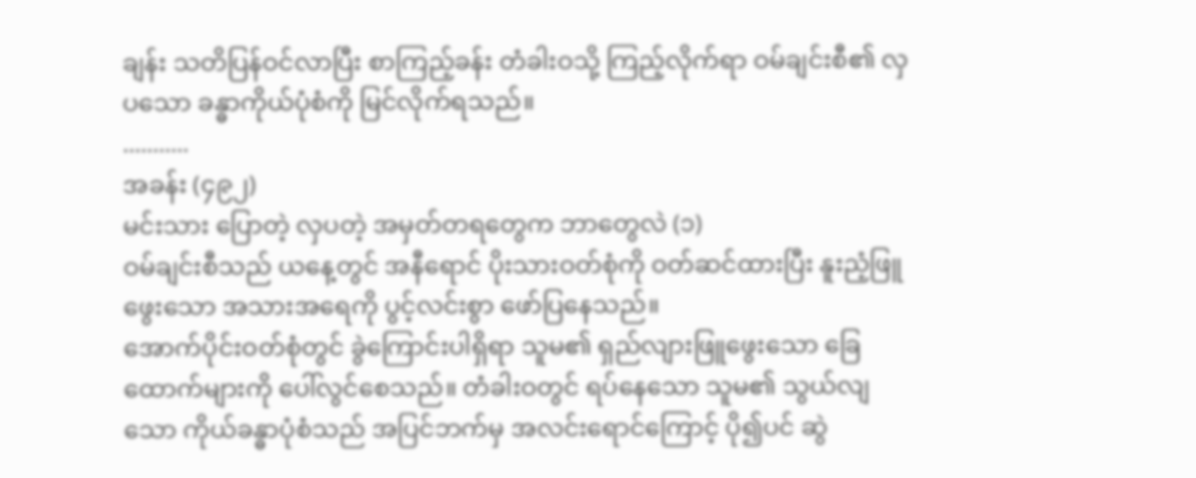ချန်း သတိပြန်ဝင်လာပြီး စာကြည့်ခန်း တံခါးဝသို့ ကြည့်လိုက်ရာ ဝမ်ချင်းစီ၏ လှပသော ခန္ဓာကိုယ်ပုံစံကို မြင်လိုက်ရသည်။
...........
အခန်း (၄၉၂)
မင်းသား ပြောတဲ့ လှပတဲ့ အမှတ်တရတွေက ဘာတွေလဲ (၁)
ဝမ်ချင်းစီသည် ယနေ့တွင် အနီရောင် ပိုးသားဝတ်စုံကို ဝတ်ဆင်ထားပြီး နူးညံ့ဖြူဖွေးသော အသားအရေကို ပွင့်လင်းစွာ ဖော်ပြနေသည်။
အောက်ပိုင်းဝတ်စုံတွင် ခွဲကြောင်းပါရှိရာ သူမ၏ ရှည်လျားဖြူဖွေးသော ခြေထောက်များကို ပေါ်လွင်စေသည်။ တံခါးဝတွင် ရပ်နေသော သူမ၏ သွယ်လျသော ကိုယ်ခန္ဓာပုံစံသည် အပြင်ဘက်မှ အလင်းရောင်ကြောင့် ပို၍ပင် ဆွဲ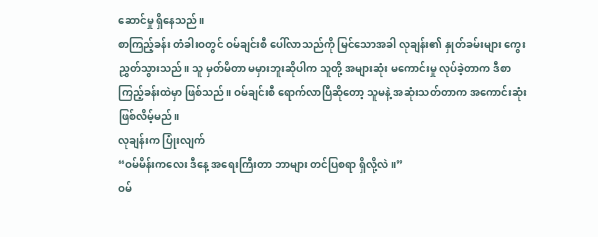ဆောင်မှု ရှိနေသည်။
စာကြည့်ခန်း တံခါးဝတွင် ဝမ်ချင်းစီ ပေါ်လာသည်ကို မြင်သောအခါ လုချန်း၏ နှုတ်ခမ်းများ ကွေးညွှတ်သွားသည်။ သူ မှတ်မိတာ မမှားဘူးဆိုပါက သူတို့ အများဆုံး မကောင်းမှု လုပ်ခဲ့တာက ဒီစာကြည့်ခန်းထဲမှာ ဖြစ်သည်။ ဝမ်ချင်းစီ ရောက်လာပြီဆိုတော့ သူမနဲ့ အဆုံးသတ်တာက အကောင်းဆုံး ဖြစ်လိမ့်မည်။
လုချန်းက ပြုံးလျက်
“ဝမ်မိန်းကလေး ဒီနေ့ အရေးကြီးတာ ဘာများ တင်ပြစရာ ရှိလို့လဲ။”
ဝမ်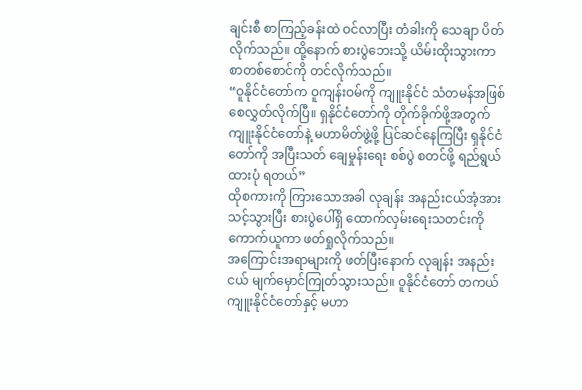ချင်းစီ စာကြည့်ခန်းထဲ ဝင်လာပြီး တံခါးကို သေချာ ပိတ်လိုက်သည်။ ထို့နောက် စားပွဲဘေးသို့ ယိမ်းထိုးသွားကာ စာတစ်စောင်ကို တင်လိုက်သည်။
“ဝူနိုင်ငံတော်က ဝူကျန်းဝမ်ကို ကျူးနိုင်ငံ သံတမန်အဖြစ် စေလွှတ်လိုက်ပြီ။ ရှနိုင်ငံတော်ကို တိုက်ခိုက်ဖို့အတွက် ကျူးနိုင်ငံတော်နဲ့ မဟာမိတ်ဖွဲ့ဖို့ ပြင်ဆင်နေကြပြီး ရှနိုင်ငံတော်ကို အပြီးသတ် ချေမှုန်းရေး စစ်ပွဲ စတင်ဖို့ ရည်ရွယ်ထားပုံ ရတယ်”
ထိုစကားကို ကြားသောအခါ လုချန်း အနည်းငယ်အံ့အားသင့်သွားပြီး စားပွဲပေါ်ရှိ ထောက်လှမ်းရေးသတင်းကို ကောက်ယူကာ ဖတ်ရှုလိုက်သည်။
အကြောင်းအရာများကို ဖတ်ပြီးနောက် လုချန်း အနည်းငယ် မျက်မှောင်ကြုတ်သွားသည်။ ဝူနိုင်ငံတော် တကယ် ကျူးနိုင်ငံတော်နှင့် မဟာ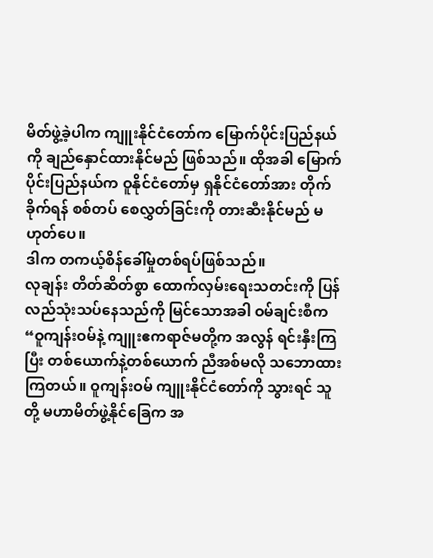မိတ်ဖွဲ့ခဲ့ပါက ကျူးနိုင်ငံတော်က မြောက်ပိုင်းပြည်နယ်ကို ချည်နှောင်ထားနိုင်မည် ဖြစ်သည်။ ထိုအခါ မြောက်ပိုင်းပြည်နယ်က ဝူနိုင်ငံတော်မှ ရှနိုင်ငံတော်အား တိုက်ခိုက်ရန် စစ်တပ် စေလွှတ်ခြင်းကို တားဆီးနိုင်မည် မဟုတ်ပေ။
ဒါက တကယ့်စိန်ခေါ်မှုတစ်ရပ်ဖြစ်သည်။
လုချန်း တိတ်ဆိတ်စွာ ထောက်လှမ်းရေးသတင်းကို ပြန်လည်သုံးသပ်နေသည်ကို မြင်သောအခါ ဝမ်ချင်းစီက
“ဝူကျန်းဝမ်နဲ့ ကျူးဧကရာဇ်မတို့က အလွန် ရင်းနှီးကြပြီး တစ်ယောက်နဲ့တစ်ယောက် ညီအစ်မလို သဘောထားကြတယ်။ ဝူကျန်းဝမ် ကျူးနိုင်ငံတော်ကို သွားရင် သူတို့ မဟာမိတ်ဖွဲ့နိုင်ခြေက အ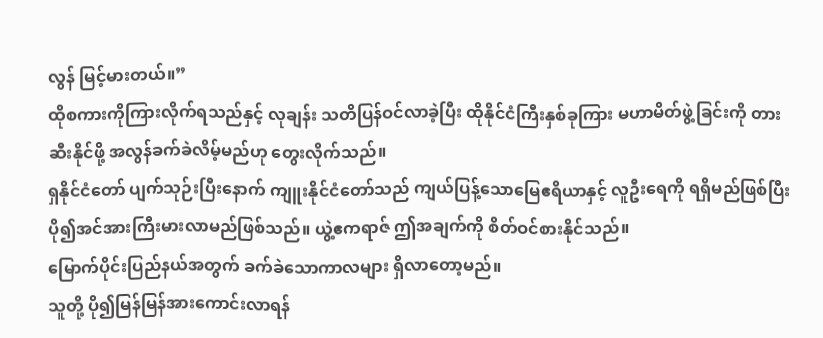လွန် မြင့်မားတယ်။”
ထိုစကားကိုကြားလိုက်ရသည်နှင့် လုချန်း သတိပြန်ဝင်လာခဲ့ပြီး ထိုနိုင်ငံကြီးနှစ်ခုကြား မဟာမိတ်ဖွဲ့ခြင်းကို တားဆီးနိုင်ဖို့ အလွန်ခက်ခဲလိမ့်မည်ဟု တွေးလိုက်သည်။
ရှနိုင်ငံတော် ပျက်သုဉ်းပြီးနောက် ကျူးနိုင်ငံတော်သည် ကျယ်ပြန့်သောမြေဧရိယာနှင့် လူဦးရေကို ရရှိမည်ဖြစ်ပြီး ပို၍အင်အားကြီးမားလာမည်ဖြစ်သည်။ ယွဲ့ဧကရာဇ် ဤအချက်ကို စိတ်ဝင်စားနိုင်သည်။
မြောက်ပိုင်းပြည်နယ်အတွက် ခက်ခဲသောကာလများ ရှိလာတော့မည်။
သူတို့ ပို၍မြန်မြန်အားကောင်းလာရန်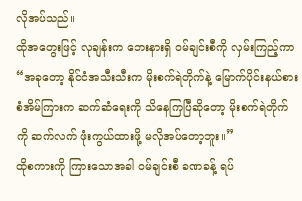လိုအပ်သည်။
ထိုအတွေးဖြင့် လုချန်းက ဘေးနားရှိ ဝမ်ချင်းစီကို လှမ်းကြည့်ကာ
“အခုတော့ နိုင်ငံအသီးသီးက မိုးစက်ရဲတိုက်နဲ့ မြောက်ပိုင်းနယ်စားစံအိမ်ကြားက ဆက်ဆံရေးကို သိနေကြပြီဆိုတော့ မိုးစက်ရဲတိုက်ကို ဆက်လက် ဖုံးကွယ်ထားဖို့ မလိုအပ်တော့ဘူး။”
ထိုစကားကို ကြားသောအခါ ဝမ်ချင်းစီ ခဏခန့် ရပ်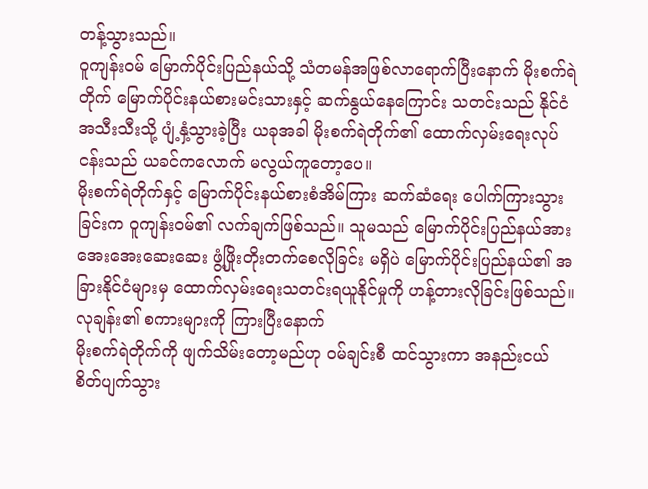တန့်သွားသည်။
ဝူကျန်းဝမ် မြောက်ပိုင်းပြည်နယ်သို့ သံတမန်အဖြစ်လာရောက်ပြီးနောက် မိုးစက်ရဲတိုက် မြောက်ပိုင်းနယ်စားမင်းသားနှင့် ဆက်နွယ်နေကြောင်း သတင်းသည် နိုင်ငံအသီးသီးသို့ ပျံ့နှံ့သွားခဲ့ပြီး ယခုအခါ မိုးစက်ရဲတိုက်၏ ထောက်လှမ်းရေးလုပ်ငန်းသည် ယခင်ကလောက် မလွယ်ကူတော့ပေ။
မိုးစက်ရဲတိုက်နှင့် မြောက်ပိုင်းနယ်စားစံအိမ်ကြား ဆက်ဆံရေး ပေါက်ကြားသွားခြင်းက ဝူကျန်းဝမ်၏ လက်ချက်ဖြစ်သည်။ သူမသည် မြောက်ပိုင်းပြည်နယ်အား အေးအေးဆေးဆေး ဖွံ့ဖြိုးတိုးတက်စေလိုခြင်း မရှိပဲ မြောက်ပိုင်းပြည်နယ်၏ အခြားနိုင်ငံများမှ ထောက်လှမ်းရေးသတင်းရယူနိုင်မှုကို ဟန့်တားလိုခြင်းဖြစ်သည်။
လုချန်း၏ စကားများကို ကြားပြီးနောက်
မိုးစက်ရဲတိုက်ကို ဖျက်သိမ်းတော့မည်ဟု ဝမ်ချင်းစီ ထင်သွားကာ အနည်းငယ် စိတ်ပျက်သွား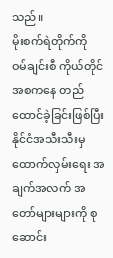သည်။
မိုးစက်ရဲတိုက်ကို ဝမ်ချင်းစီ ကိုယ်တိုင် အစကနေ တည်ထောင်ခဲ့ခြင်းဖြစ်ပြီး နိုင်ငံအသီးသီးမှ ထောက်လှမ်းရေး အချက်အလက် အတော်များများကို စုဆောင်း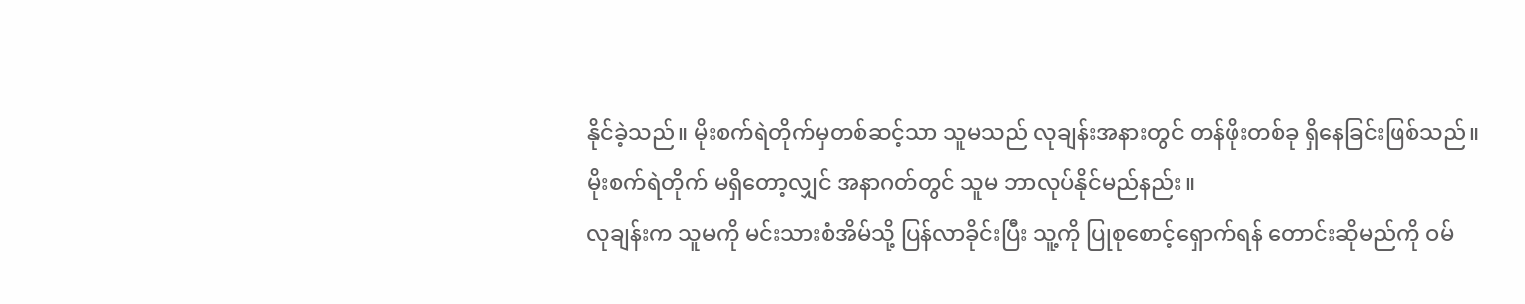နိုင်ခဲ့သည်။ မိုးစက်ရဲတိုက်မှတစ်ဆင့်သာ သူမသည် လုချန်းအနားတွင် တန်ဖိုးတစ်ခု ရှိနေခြင်းဖြစ်သည်။
မိုးစက်ရဲတိုက် မရှိတော့လျှင် အနာဂတ်တွင် သူမ ဘာလုပ်နိုင်မည်နည်း။
လုချန်းက သူမကို မင်းသားစံအိမ်သို့ ပြန်လာခိုင်းပြီး သူ့ကို ပြုစုစောင့်ရှောက်ရန် တောင်းဆိုမည်ကို ဝမ်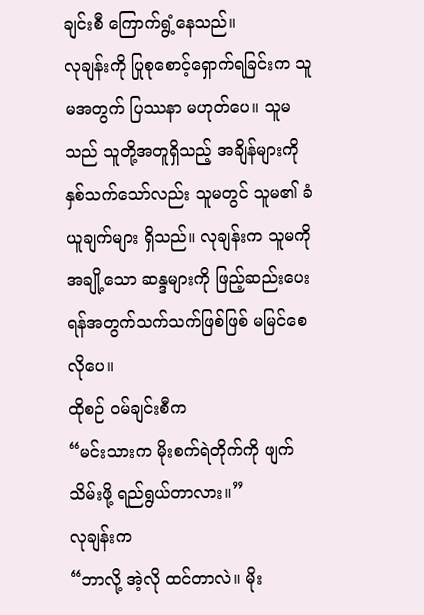ချင်းစီ ကြောက်ရွံ့နေသည်။
လုချန်းကို ပြုစုစောင့်ရှောက်ရခြင်းက သူမအတွက် ပြဿနာ မဟုတ်ပေ။ သူမသည် သူတို့အတူရှိသည့် အချိန်များကို နှစ်သက်သော်လည်း သူမတွင် သူမ၏ ခံယူချက်များ ရှိသည်။ လုချန်းက သူမကို အချို့သော ဆန္ဒများကို ဖြည့်ဆည်းပေးရန်အတွက်သက်သက်ဖြစ်ဖြစ် မမြင်စေလိုပေ။
ထိုစဉ် ဝမ်ချင်းစီက
“မင်းသားက မိုးစက်ရဲတိုက်ကို ဖျက်သိမ်းဖို့ ရည်ရွယ်တာလား။”
လုချန်းက
“ဘာလို့ အဲ့လို ထင်တာလဲ။ မိုး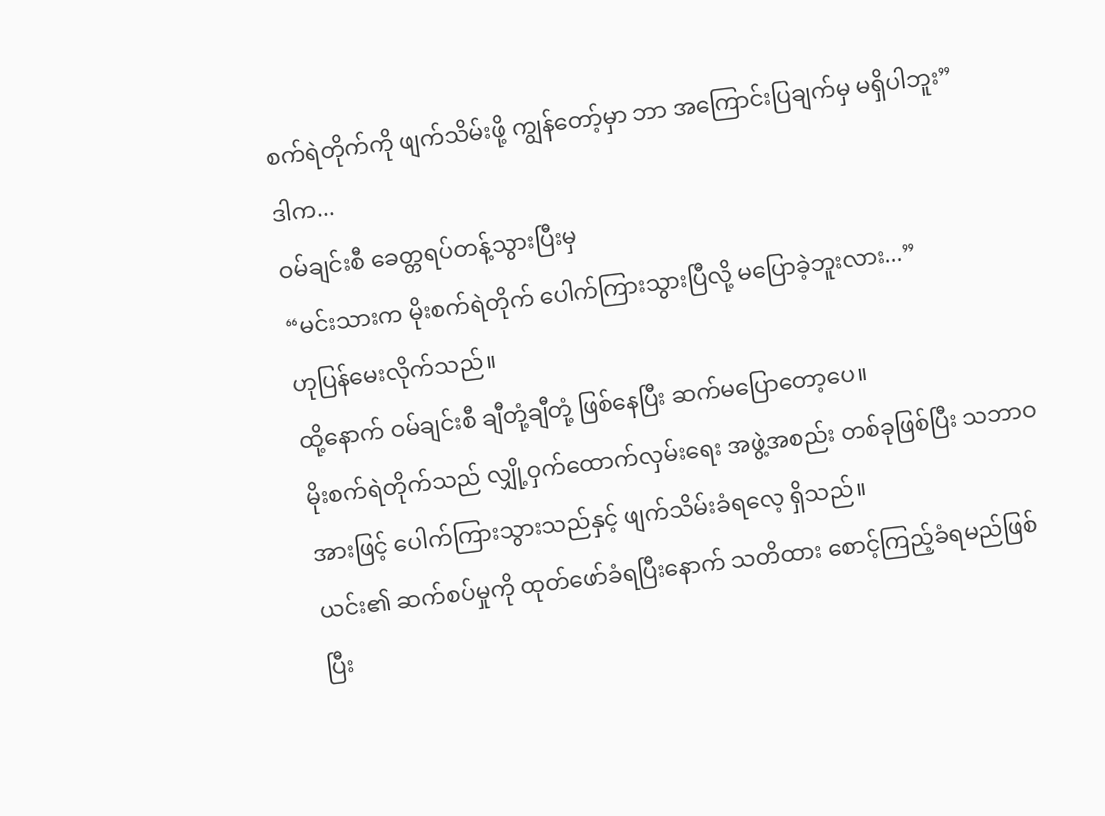စက်ရဲတိုက်ကို ဖျက်သိမ်းဖို့ ကျွန်တော့်မှာ ဘာ အကြောင်းပြချက်မှ မရှိပါဘူး”
ဒါက...
ဝမ်ချင်းစီ ခေတ္တရပ်တန့်သွားပြီးမှ
“မင်းသားက မိုးစက်ရဲတိုက် ပေါက်ကြားသွားပြီလို့ မပြောခဲ့ဘူးလား...”
ဟုပြန်မေးလိုက်သည်။
ထို့နောက် ဝမ်ချင်းစီ ချီတုံ့ချီတုံ့ ဖြစ်နေပြီး ဆက်မပြောတော့ပေ။
မိုးစက်ရဲတိုက်သည် လျှို့ဝှက်ထောက်လှမ်းရေး အဖွဲ့အစည်း တစ်ခုဖြစ်ပြီး သဘာဝအားဖြင့် ပေါက်ကြားသွားသည်နှင့် ဖျက်သိမ်းခံရလေ့ ရှိသည်။
ယင်း၏ ဆက်စပ်မှုကို ထုတ်ဖော်ခံရပြီးနောက် သတိထား စောင့်ကြည့်ခံရမည်ဖြစ်ပြီး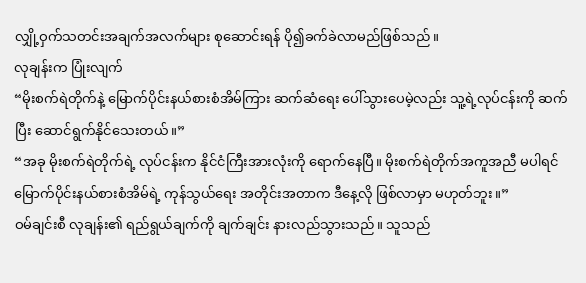လျှို့ဝှက်သတင်းအချက်အလက်များ စုဆောင်းရန် ပို၍ခက်ခဲလာမည်ဖြစ်သည်။
လုချန်းက ပြုံးလျက်
“မိုးစက်ရဲတိုက်နဲ့ မြောက်ပိုင်းနယ်စားစံအိမ်ကြား ဆက်ဆံရေး ပေါ်သွားပေမဲ့လည်း သူ့ရဲ့လုပ်ငန်းကို ဆက်ပြီး ဆောင်ရွက်နိုင်သေးတယ်။”
“အခု မိုးစက်ရဲတိုက်ရဲ့ လုပ်ငန်းက နိုင်ငံကြီးအားလုံးကို ရောက်နေပြီ။ မိုးစက်ရဲတိုက်အကူအညီ မပါရင် မြောက်ပိုင်းနယ်စားစံအိမ်ရဲ့ ကုန်သွယ်ရေး အတိုင်းအတာက ဒီနေ့လို ဖြစ်လာမှာ မဟုတ်ဘူး။”
ဝမ်ချင်းစီ လုချန်း၏ ရည်ရွယ်ချက်ကို ချက်ချင်း နားလည်သွားသည်။ သူသည်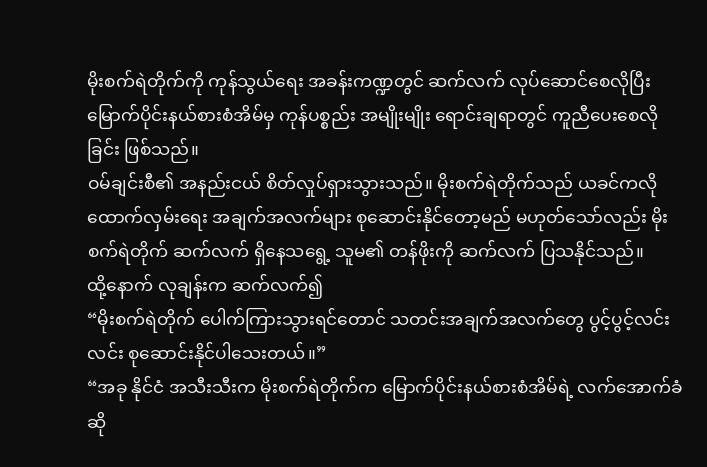မိုးစက်ရဲတိုက်ကို ကုန်သွယ်ရေး အခန်းကဏ္ဍတွင် ဆက်လက် လုပ်ဆောင်စေလိုပြီး မြောက်ပိုင်းနယ်စားစံအိမ်မှ ကုန်ပစ္စည်း အမျိုးမျိုး ရောင်းချရာတွင် ကူညီပေးစေလိုခြင်း ဖြစ်သည်။
ဝမ်ချင်းစီ၏ အနည်းငယ် စိတ်လှုပ်ရှားသွားသည်။ မိုးစက်ရဲတိုက်သည် ယခင်ကလို ထောက်လှမ်းရေး အချက်အလက်များ စုဆောင်းနိုင်တော့မည် မဟုတ်သော်လည်း မိုးစက်ရဲတိုက် ဆက်လက် ရှိနေသရွေ့ သူမ၏ တန်ဖိုးကို ဆက်လက် ပြသနိုင်သည်။
ထို့နောက် လုချန်းက ဆက်လက်၍
“မိုးစက်ရဲတိုက် ပေါက်ကြားသွားရင်တောင် သတင်းအချက်အလက်တွေ ပွင့်ပွင့်လင်းလင်း စုဆောင်းနိုင်ပါသေးတယ်။”
“အခု နိုင်ငံ အသီးသီးက မိုးစက်ရဲတိုက်က မြောက်ပိုင်းနယ်စားစံအိမ်ရဲ့ လက်အောက်ခံဆို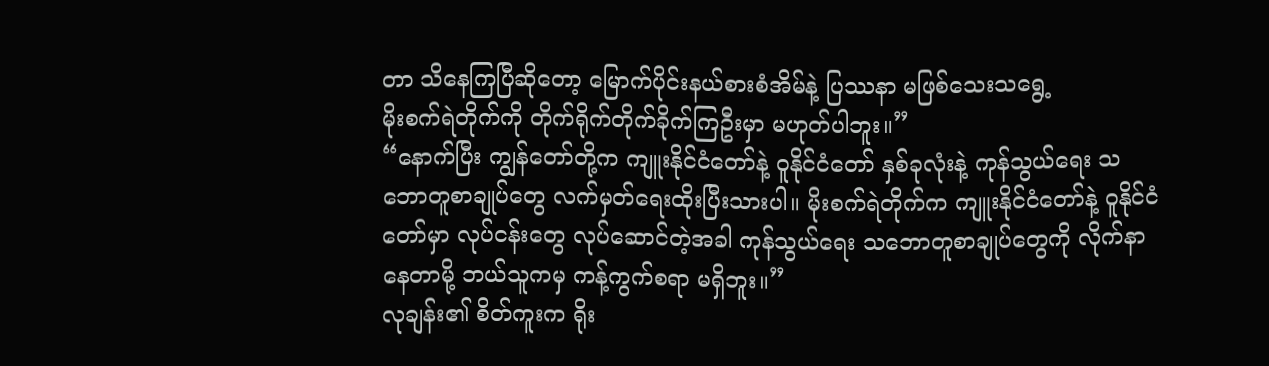တာ သိနေကြပြီဆိုတော့ မြောက်ပိုင်းနယ်စားစံအိမ်နဲ့ ပြဿနာ မဖြစ်သေးသရွေ့
မိုးစက်ရဲတိုက်ကို တိုက်ရိုက်တိုက်ခိုက်ကြဦးမှာ မဟုတ်ပါဘူး။”
“နောက်ပြီး ကျွန်တော်တို့က ကျူးနိုင်ငံတော်နဲ့ ဝူနိုင်ငံတော် နှစ်ခုလုံးနဲ့ ကုန်သွယ်ရေး သဘောတူစာချုပ်တွေ လက်မှတ်ရေးထိုးပြီးသားပါ။ မိုးစက်ရဲတိုက်က ကျူးနိုင်ငံတော်နဲ့ ဝူနိုင်ငံတော်မှာ လုပ်ငန်းတွေ လုပ်ဆောင်တဲ့အခါ ကုန်သွယ်ရေး သဘောတူစာချုပ်တွေကို လိုက်နာနေတာမို့ ဘယ်သူကမှ ကန့်ကွက်စရာ မရှိဘူး။”
လုချန်း၏ စိတ်ကူးက ရိုး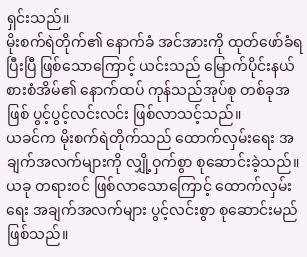ရှင်းသည်။
မိုးစက်ရဲတိုက်၏ နောက်ခံ အင်အားကို ထုတ်ဖော်ခံရပြီးပြီ ဖြစ်သောကြောင့် ယင်းသည် မြောက်ပိုင်းနယ်စားစံအိမ်၏ နောက်ထပ် ကုန်သည်အုပ်စု တစ်ခုအဖြစ် ပွင့်ပွင့်လင်းလင်း ဖြစ်လာသင့်သည်။
ယခင်က မိုးစက်ရဲတိုက်သည် ထောက်လှမ်းရေး အချက်အလက်များကို လျှို့ဝှက်စွာ စုဆောင်းခဲ့သည်။ ယခု တရားဝင် ဖြစ်လာသောကြောင့် ထောက်လှမ်းရေး အချက်အလက်များ ပွင့်လင်းစွာ စုဆောင်းမည်ဖြစ်သည်။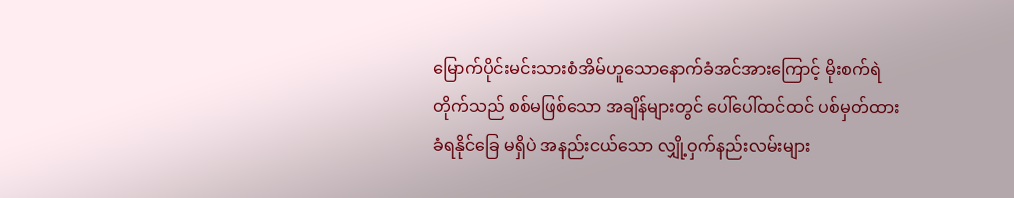မြောက်ပိုင်းမင်းသားစံအိမ်ဟူသောနောက်ခံအင်အားကြောင့် မိုးစက်ရဲတိုက်သည် စစ်မဖြစ်သော အချိန်များတွင် ပေါ်ပေါ်ထင်ထင် ပစ်မှတ်ထား ခံရနိုင်ခြေ မရှိပဲ အနည်းငယ်သော လျှို့ဝှက်နည်းလမ်းများ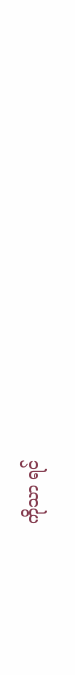ကိုသာ ရင်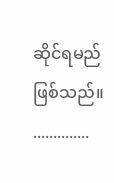ဆိုင်ရမည်ဖြစ်သည်။
..............